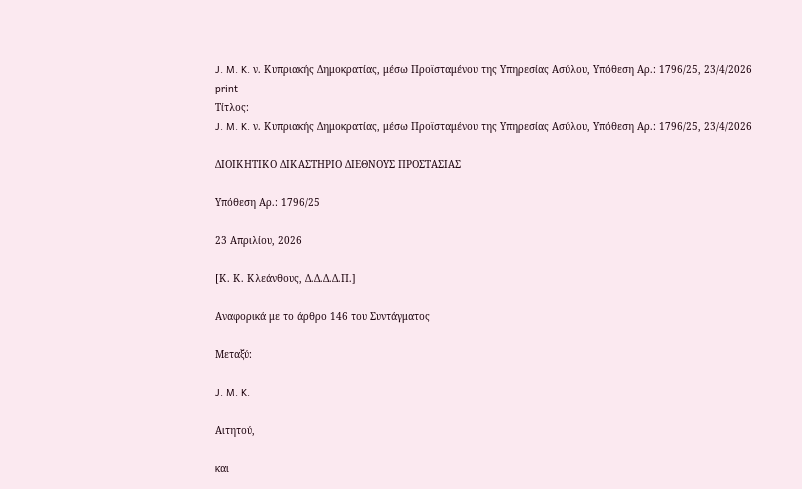J. M. K. ν. Κυπριακής Δημοκρατίας, μέσω Προϊσταμένου της Υπηρεσίας Ασύλου, Υπόθεση Αρ.: 1796/25, 23/4/2026
print
Τίτλος:
J. M. K. ν. Κυπριακής Δημοκρατίας, μέσω Προϊσταμένου της Υπηρεσίας Ασύλου, Υπόθεση Αρ.: 1796/25, 23/4/2026

ΔΙΟΙΚΗΤΙΚΟ ΔΙΚΑΣΤΗΡΙΟ ΔΙΕΘΝΟΥΣ ΠΡΟΣΤΑΣΙΑΣ

Υπόθεση Αρ.: 1796/25

23 Απριλίου, 2026

[Κ. Κ. Κλεάνθους, Δ.Δ.Δ.Δ.Π.]

Αναφορικά με το άρθρο 146 του Συντάγματος

Μεταξύ:

J. M. K.

Αιτητού,

και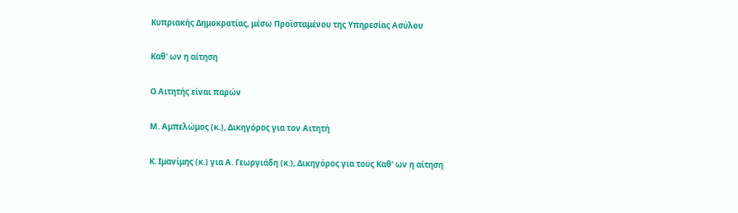Κυπριακής Δημοκρατίας, μέσω Προϊσταμένου της Υπηρεσίας Ασύλου

Καθ' ων η αίτηση

Ο Αιτητής είναι παρών

Μ. Αμπελώμος (κ.), Δικηγόρος για τον Αιτητή

Κ. Ιμανίμης (κ.) για Α. Γεωργιάδη (κ.), Δικηγόρος για τους Καθ' ων η αίτηση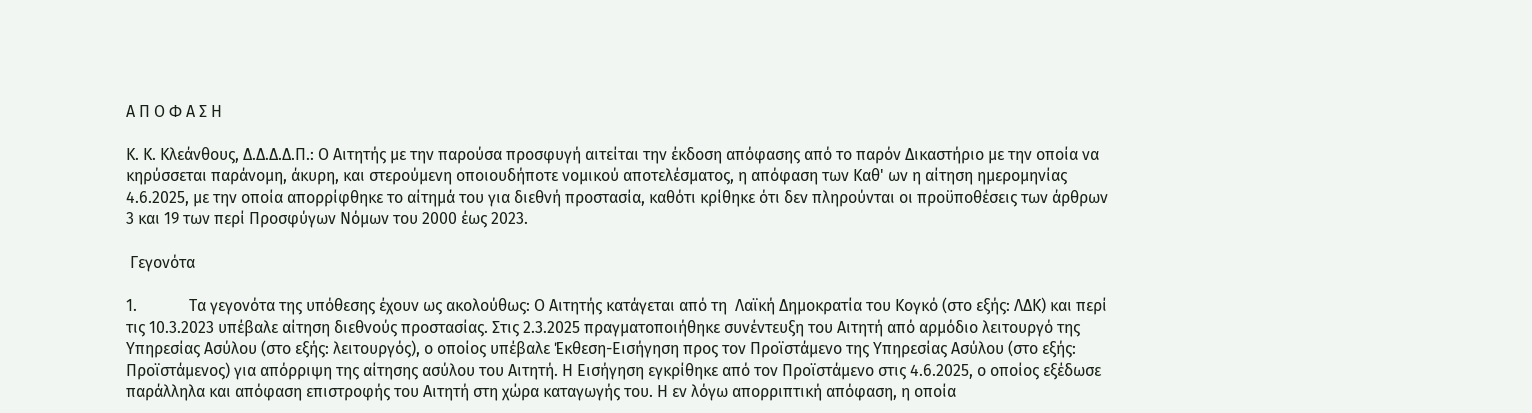Α Π Ο Φ Α Σ Η

Κ. Κ. Κλεάνθους, Δ.Δ.Δ.Δ.Π.: Ο Αιτητής με την παρούσα προσφυγή αιτείται την έκδοση απόφασης από το παρόν Δικαστήριο με την οποία να κηρύσσεται παράνομη, άκυρη, και στερούμενη οποιουδήποτε νομικού αποτελέσματος, η απόφαση των Καθ' ων η αίτηση ημερομηνίας 4.6.2025, με την οποία απορρίφθηκε το αίτημά του για διεθνή προστασία, καθότι κρίθηκε ότι δεν πληρούνται οι προϋποθέσεις των άρθρων 3 και 19 των περί Προσφύγων Νόμων του 2000 έως 2023.

 Γεγονότα

1.             Τα γεγονότα της υπόθεσης έχουν ως ακολούθως: Ο Αιτητής κατάγεται από τη  Λαϊκή Δημοκρατία του Κογκό (στο εξής: ΛΔΚ) και περί τις 10.3.2023 υπέβαλε αίτηση διεθνούς προστασίας. Στις 2.3.2025 πραγματοποιήθηκε συνέντευξη του Αιτητή από αρμόδιο λειτουργό της Υπηρεσίας Ασύλου (στο εξής: λειτουργός), ο οποίος υπέβαλε Έκθεση-Εισήγηση προς τον Προϊστάμενο της Υπηρεσίας Ασύλου (στο εξής: Προϊστάμενος) για απόρριψη της αίτησης ασύλου του Αιτητή. Η Εισήγηση εγκρίθηκε από τον Προϊστάμενο στις 4.6.2025, ο οποίος εξέδωσε παράλληλα και απόφαση επιστροφής του Αιτητή στη χώρα καταγωγής του. Η εν λόγω απορριπτική απόφαση, η οποία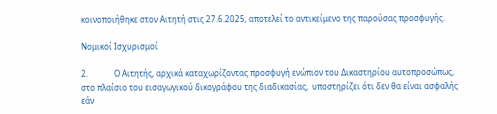κοινοποιήθηκε στον Αιτητή στις 27.6.2025, αποτελεί το αντικείμενο της παρούσας προσφυγής.

Νομικοί Ισχυρισμοί

2.             Ο Αιτητής, αρχικά καταχωρίζοντας προσφυγή ενώπιον του Δικαστηρίου αυτοπροσώπως, στο πλαίσιο του εισαγωγικού δικογράφου της διαδικασίας,  υποστηρίζει ότι δεν θα είναι ασφαλής εάν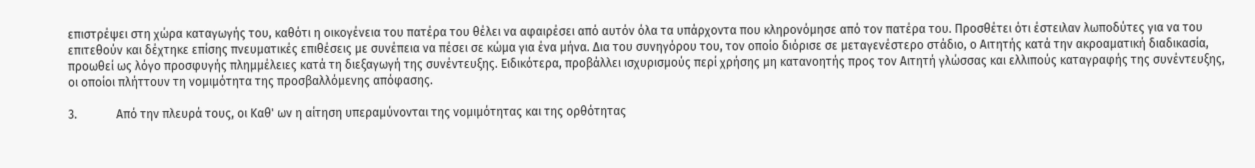επιστρέψει στη χώρα καταγωγής του, καθότι η οικογένεια του πατέρα του θέλει να αφαιρέσει από αυτόν όλα τα υπάρχοντα που κληρονόμησε από τον πατέρα του. Προσθέτει ότι έστειλαν λωποδύτες για να του επιτεθούν και δέχτηκε επίσης πνευματικές επιθέσεις με συνέπεια να πέσει σε κώμα για ένα μήνα. Δια του συνηγόρου του, τον οποίο διόρισε σε μεταγενέστερο στάδιο, ο Αιτητής κατά την ακροαματική διαδικασία, προωθεί ως λόγο προσφυγής πλημμέλειες κατά τη διεξαγωγή της συνέντευξης. Ειδικότερα, προβάλλει ισχυρισμούς περί χρήσης μη κατανοητής προς τον Αιτητή γλώσσας και ελλιπούς καταγραφής της συνέντευξης, οι οποίοι πλήττουν τη νομιμότητα της προσβαλλόμενης απόφασης.

3.             Από την πλευρά τους, οι Καθ' ων η αίτηση υπεραμύνονται της νομιμότητας και της ορθότητας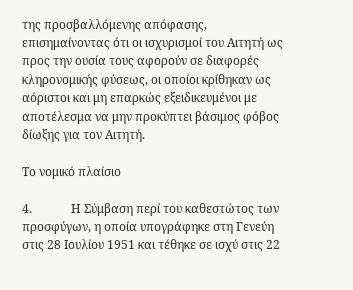της προσβαλλόμενης απόφασης, επισημαίνοντας ότι οι ισχυρισμοί του Αιτητή ως προς την ουσία τους αφορούν σε διαφορές κληρονομικής φύσεως, οι οποίοι κρίθηκαν ως  αόριστοι και μη επαρκώς εξειδικευμένοι με αποτέλεσμα να μην προκύπτει βάσιμος φόβος δίωξης για τον Αιτητή.

Το νομικό πλαίσιο

4.             Η Σύμβαση περί του καθεστώτος των προσφύγων, η οποία υπογράφηκε στη Γενεύη στις 28 Ιουλίου 1951 και τέθηκε σε ισχύ στις 22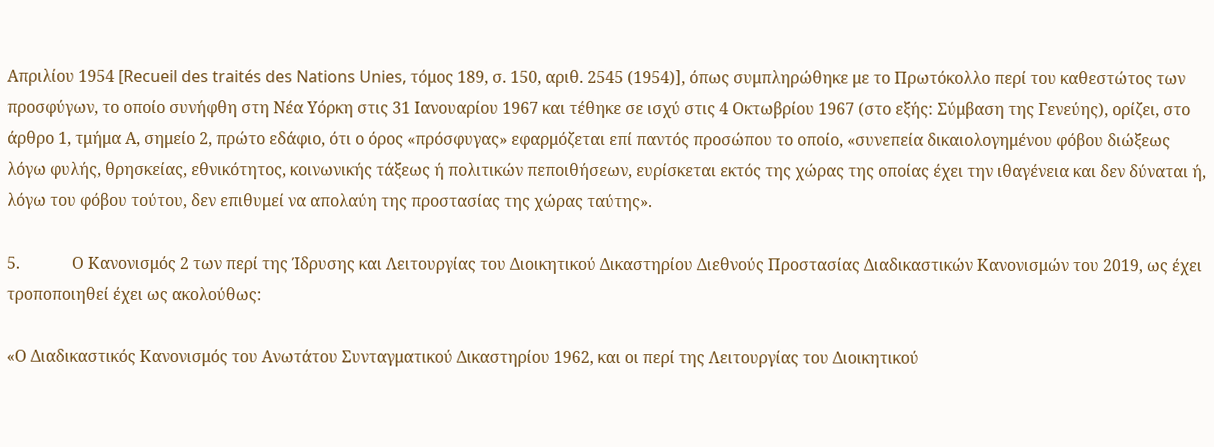Απριλίου 1954 [Recueil des traités des Nations Unies, τόμος 189, σ. 150, αριθ. 2545 (1954)], όπως συμπληρώθηκε με το Πρωτόκολλο περί του καθεστώτος των προσφύγων, το οποίο συνήφθη στη Νέα Υόρκη στις 31 Ιανουαρίου 1967 και τέθηκε σε ισχύ στις 4 Οκτωβρίου 1967 (στο εξής: Σύμβαση της Γενεύης), ορίζει, στο άρθρο 1, τμήμα Α, σημείο 2, πρώτο εδάφιο, ότι ο όρος «πρόσφυγας» εφαρμόζεται επί παντός προσώπου το οποίο, «συνεπεία δικαιολογημένου φόβου διώξεως λόγω φυλής, θρησκείας, εθνικότητος, κοινωνικής τάξεως ή πολιτικών πεποιθήσεων, ευρίσκεται εκτός της χώρας της οποίας έχει την ιθαγένεια και δεν δύναται ή, λόγω του φόβου τούτου, δεν επιθυμεί να απολαύη της προστασίας της χώρας ταύτης».

5.             Ο Κανονισμός 2 των περί της Ίδρυσης και Λειτουργίας του Διοικητικού Δικαστηρίου Διεθνούς Προστασίας Διαδικαστικών Κανονισμών του 2019, ως έχει τροποποιηθεί έχει ως ακολούθως:

«Ο Διαδικαστικός Κανονισμός του Ανωτάτου Συνταγματικού Δικαστηρίου 1962, και οι περί της Λειτουργίας του Διοικητικού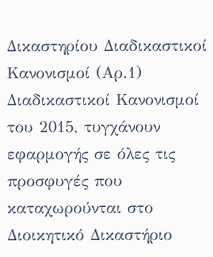Δικαστηρίου Διαδικαστικοί Κανονισμοί (Αρ.1) Διαδικαστικοί Κανονισμοί του 2015, τυγχάνουν εφαρμογής σε όλες τις προσφυγές που καταχωρούνται στο Διοικητικό Δικαστήριο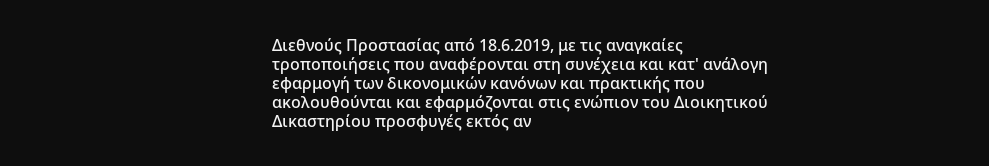Διεθνούς Προστασίας από 18.6.2019, με τις αναγκαίες τροποποιήσεις που αναφέρονται στη συνέχεια και κατ' ανάλογη εφαρμογή των δικονομικών κανόνων και πρακτικής που ακολουθούνται και εφαρμόζονται στις ενώπιον του Διοικητικού Δικαστηρίου προσφυγές εκτός αν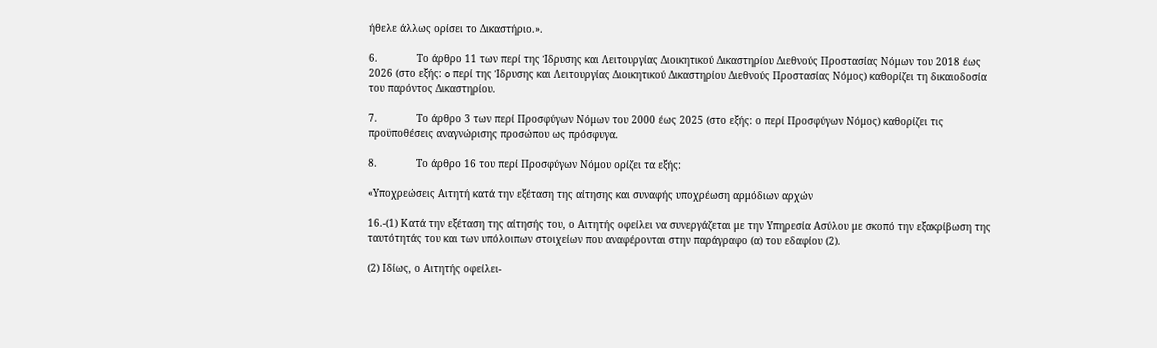ήθελε άλλως ορίσει το Δικαστήριο.».

6.             Το άρθρο 11 των περί της Ίδρυσης και Λειτουργίας Διοικητικού Δικαστηρίου Διεθνούς Προστασίας Νόμων του 2018 έως 2026 (στο εξής: o περί της Ίδρυσης και Λειτουργίας Διοικητικού Δικαστηρίου Διεθνούς Προστασίας Νόμος) καθορίζει τη δικαιοδοσία του παρόντος Δικαστηρίου.

7.             Το άρθρο 3 των περί Προσφύγων Νόμων του 2000 έως 2025 (στο εξής: ο περί Προσφύγων Νόμος) καθορίζει τις προϋποθέσεις αναγνώρισης προσώπου ως πρόσφυγα.

8.             Το άρθρο 16 του περί Προσφύγων Νόμου ορίζει τα εξής:

«Υποχρεώσεις Αιτητή κατά την εξέταση της αίτησης και συναφής υποχρέωση αρμόδιων αρχών

16.-(1) Κατά την εξέταση της αίτησής του, ο Αιτητής οφείλει να συνεργάζεται με την Υπηρεσία Ασύλου με σκοπό την εξακρίβωση της ταυτότητάς του και των υπόλοιπων στοιχείων που αναφέρονται στην παράγραφο (α) του εδαφίου (2).

(2) Ιδίως, ο Αιτητής οφείλει-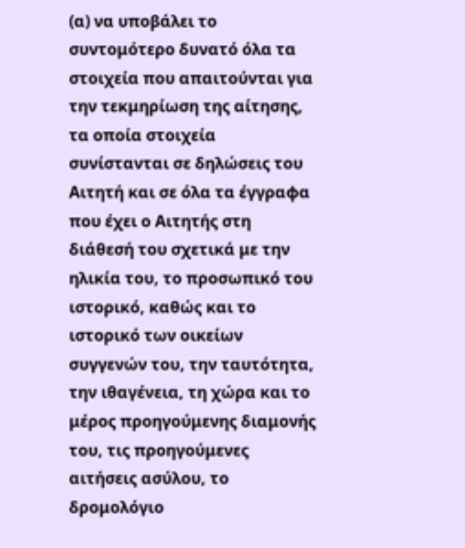(α) να υποβάλει το συντομότερο δυνατό όλα τα στοιχεία που απαιτούνται για την τεκμηρίωση της αίτησης, τα οποία στοιχεία συνίστανται σε δηλώσεις του Αιτητή και σε όλα τα έγγραφα που έχει ο Αιτητής στη διάθεσή του σχετικά με την ηλικία του, το προσωπικό του ιστορικό, καθώς και το ιστορικό των οικείων συγγενών του, την ταυτότητα, την ιθαγένεια, τη χώρα και το μέρος προηγούμενης διαμονής του, τις προηγούμενες αιτήσεις ασύλου, το δρομολόγιο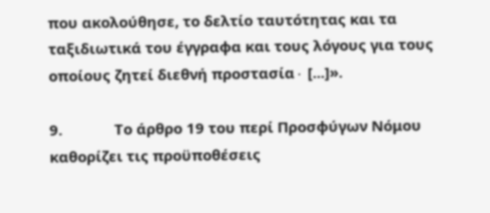που ακολούθησε, το δελτίο ταυτότητας και τα ταξιδιωτικά του έγγραφα και τους λόγους για τους οποίους ζητεί διεθνή προστασία∙ [...]».

9.             Το άρθρο 19 του περί Προσφύγων Νόμου καθορίζει τις προϋποθέσεις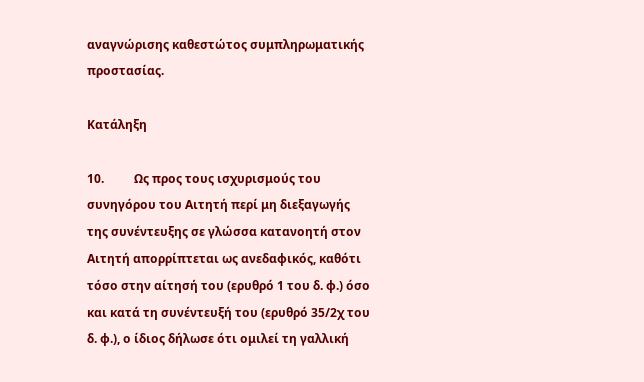αναγνώρισης καθεστώτος συμπληρωματικής προστασίας.

Κατάληξη

10.          Ως προς τους ισχυρισμούς του συνηγόρου του Αιτητή περί μη διεξαγωγής της συνέντευξης σε γλώσσα κατανοητή στον Αιτητή απορρίπτεται ως ανεδαφικός, καθότι τόσο στην αίτησή του (ερυθρό 1 του δ. φ.) όσο και κατά τη συνέντευξή του (ερυθρό 35/2χ του δ. φ.), ο ίδιος δήλωσε ότι ομιλεί τη γαλλική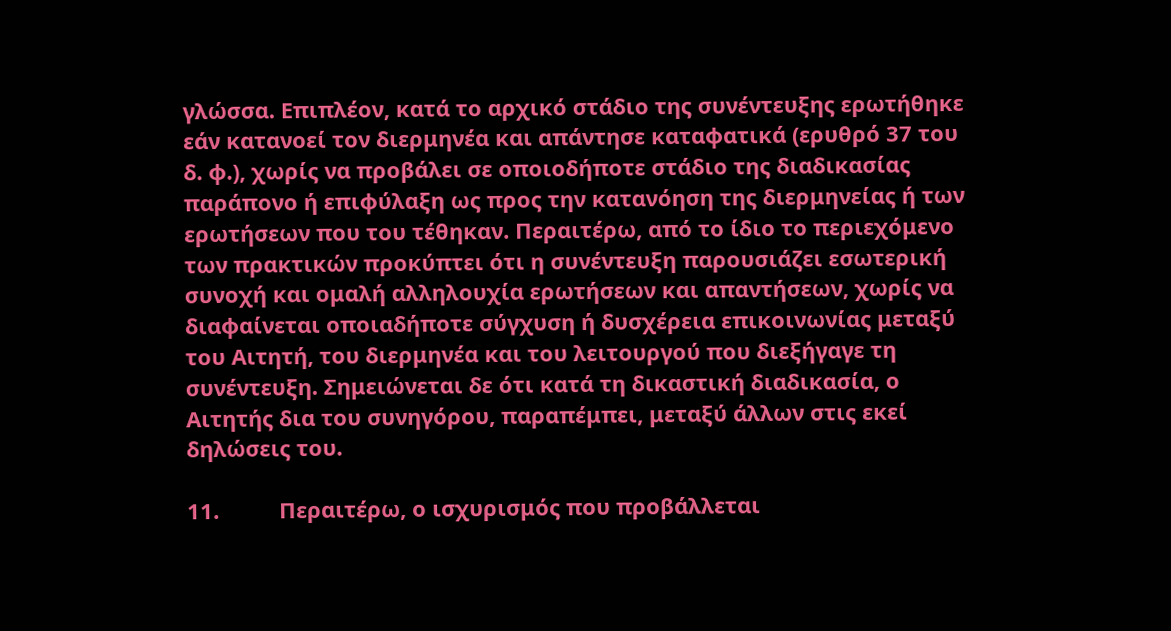γλώσσα. Επιπλέον, κατά το αρχικό στάδιο της συνέντευξης ερωτήθηκε εάν κατανοεί τον διερμηνέα και απάντησε καταφατικά (ερυθρό 37 του δ. φ.), χωρίς να προβάλει σε οποιοδήποτε στάδιο της διαδικασίας παράπονο ή επιφύλαξη ως προς την κατανόηση της διερμηνείας ή των ερωτήσεων που του τέθηκαν. Περαιτέρω, από το ίδιο το περιεχόμενο των πρακτικών προκύπτει ότι η συνέντευξη παρουσιάζει εσωτερική συνοχή και ομαλή αλληλουχία ερωτήσεων και απαντήσεων, χωρίς να διαφαίνεται οποιαδήποτε σύγχυση ή δυσχέρεια επικοινωνίας μεταξύ του Αιτητή, του διερμηνέα και του λειτουργού που διεξήγαγε τη συνέντευξη. Σημειώνεται δε ότι κατά τη δικαστική διαδικασία, ο Αιτητής δια του συνηγόρου, παραπέμπει, μεταξύ άλλων στις εκεί δηλώσεις του.

11.          Περαιτέρω, ο ισχυρισμός που προβάλλεται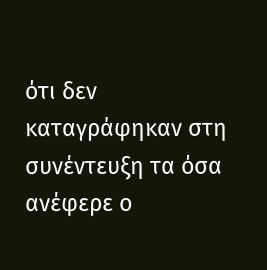ότι δεν καταγράφηκαν στη συνέντευξη τα όσα ανέφερε ο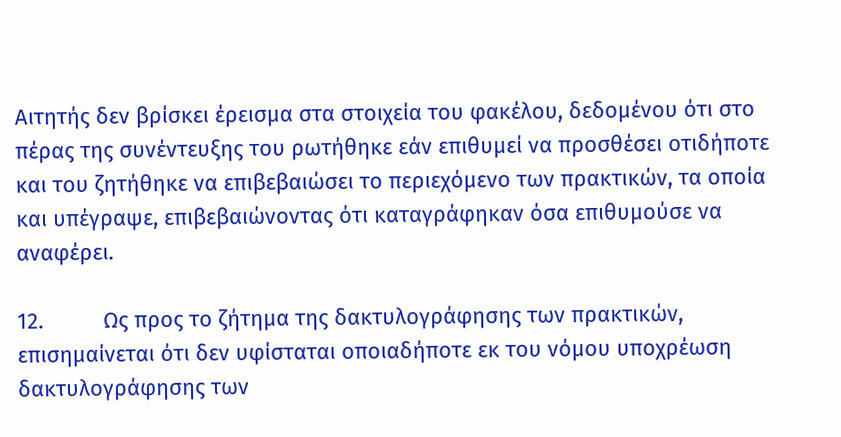Αιτητής δεν βρίσκει έρεισμα στα στοιχεία του φακέλου, δεδομένου ότι στο πέρας της συνέντευξης του ρωτήθηκε εάν επιθυμεί να προσθέσει οτιδήποτε και του ζητήθηκε να επιβεβαιώσει το περιεχόμενο των πρακτικών, τα οποία και υπέγραψε, επιβεβαιώνοντας ότι καταγράφηκαν όσα επιθυμούσε να αναφέρει.

12.          Ως προς το ζήτημα της δακτυλογράφησης των πρακτικών, επισημαίνεται ότι δεν υφίσταται οποιαδήποτε εκ του νόμου υποχρέωση δακτυλογράφησης των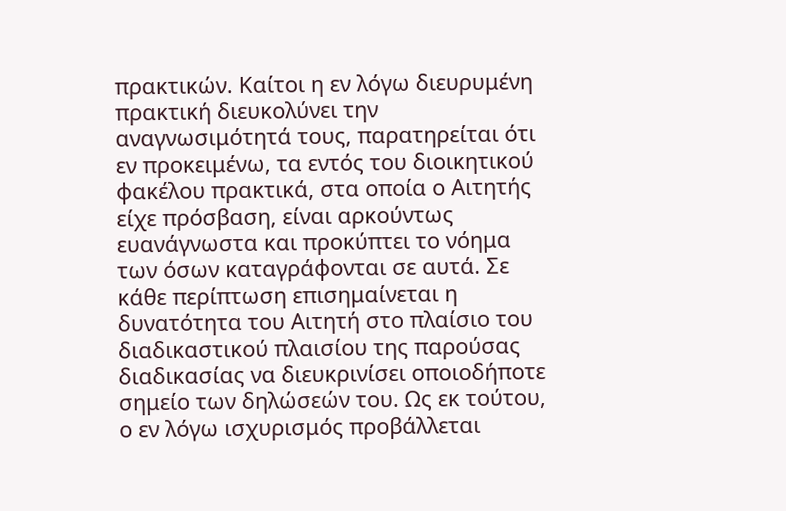πρακτικών. Καίτοι η εν λόγω διευρυμένη πρακτική διευκολύνει την αναγνωσιμότητά τους, παρατηρείται ότι εν προκειμένω, τα εντός του διοικητικού φακέλου πρακτικά, στα οποία ο Αιτητής είχε πρόσβαση, είναι αρκούντως ευανάγνωστα και προκύπτει το νόημα των όσων καταγράφονται σε αυτά. Σε κάθε περίπτωση επισημαίνεται η δυνατότητα του Αιτητή στο πλαίσιο του διαδικαστικού πλαισίου της παρούσας διαδικασίας να διευκρινίσει οποιοδήποτε σημείο των δηλώσεών του. Ως εκ τούτου, ο εν λόγω ισχυρισμός προβάλλεται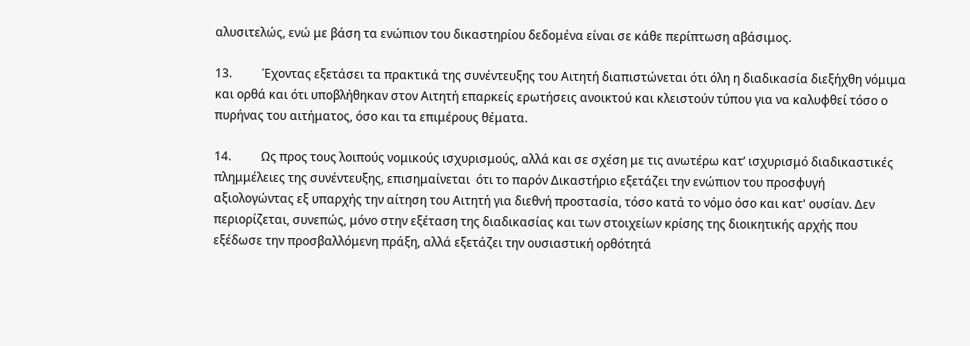αλυσιτελώς, ενώ με βάση τα ενώπιον του δικαστηρίου δεδομένα είναι σε κάθε περίπτωση αβάσιμος.

13.          Έχοντας εξετάσει τα πρακτικά της συνέντευξης του Αιτητή διαπιστώνεται ότι όλη η διαδικασία διεξήχθη νόμιμα και ορθά και ότι υποβλήθηκαν στον Αιτητή επαρκείς ερωτήσεις ανοικτού και κλειστούν τύπου για να καλυφθεί τόσο ο πυρήνας του αιτήματος, όσο και τα επιμέρους θέματα.

14.          Ως προς τους λοιπούς νομικούς ισχυρισμούς, αλλά και σε σχέση με τις ανωτέρω κατ’ ισχυρισμό διαδικαστικές πλημμέλειες της συνέντευξης, επισημαίνεται  ότι το παρόν Δικαστήριο εξετάζει την ενώπιον του προσφυγή αξιολογώντας εξ υπαρχής την αίτηση του Αιτητή για διεθνή προστασία, τόσο κατά το νόμο όσο και κατ' ουσίαν. Δεν περιορίζεται, συνεπώς, μόνο στην εξέταση της διαδικασίας και των στοιχείων κρίσης της διοικητικής αρχής που εξέδωσε την προσβαλλόμενη πράξη, αλλά εξετάζει την ουσιαστική ορθότητά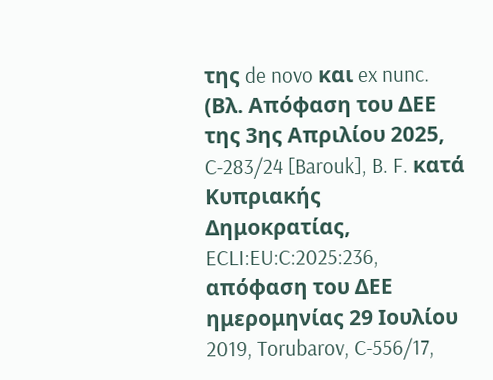της de novo και ex nunc. (Βλ. Απόφαση του ΔΕΕ της 3ης Απριλίου 2025, C‑283/24 [Barouk], B. F. κατά Κυπριακής Δημοκρατίας, ECLI:EU:C:2025:236, απόφαση του ΔΕΕ ημερομηνίας 29 Ιουλίου 2019, Torubarov, C-556/17,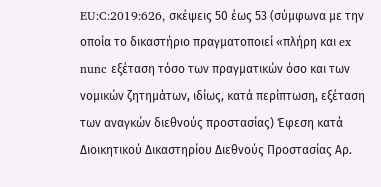EU:C:2019:626, σκέψεις 50 έως 53 (σύμφωνα με την οποία το δικαστήριο πραγματοποιεί «πλήρη και ex nunc εξέταση τόσο των πραγματικών όσο και των νομικών ζητημάτων, ιδίως, κατά περίπτωση, εξέταση των αναγκών διεθνούς προστασίας) Έφεση κατά Διοικητικού Δικαστηρίου Διεθνούς Προστασίας Aρ.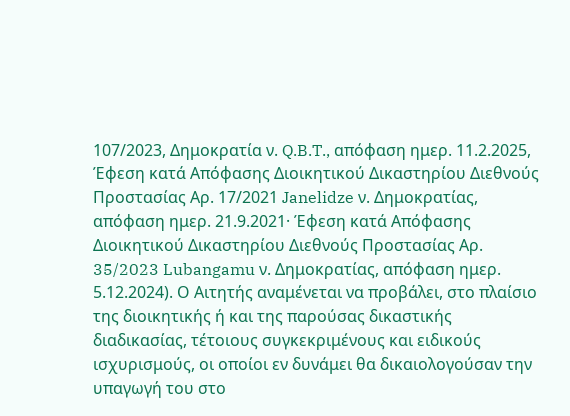107/2023, Δημοκρατία ν. Q.B.T., απόφαση ημερ. 11.2.2025, Έφεση κατά Απόφασης Διοικητικού Δικαστηρίου Διεθνούς Προστασίας Αρ. 17/2021 Janelidze ν. Δημοκρατίας, απόφαση ημερ. 21.9.2021· Έφεση κατά Απόφασης Διοικητικού Δικαστηρίου Διεθνούς Προστασίας Αρ. 35/2023 Lubangamu ν. Δημοκρατίας, απόφαση ημερ. 5.12.2024). Ο Αιτητής αναμένεται να προβάλει, στο πλαίσιο της διοικητικής ή και της παρούσας δικαστικής διαδικασίας, τέτοιους συγκεκριμένους και ειδικούς ισχυρισμούς, οι οποίοι εν δυνάμει θα δικαιολογούσαν την υπαγωγή του στο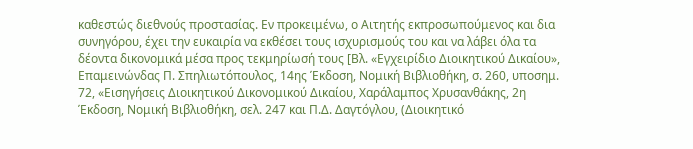καθεστώς διεθνούς προστασίας. Εν προκειμένω, ο Αιτητής εκπροσωπούμενος και δια συνηγόρου, έχει την ευκαιρία να εκθέσει τους ισχυρισμούς του και να λάβει όλα τα δέοντα δικονομικά μέσα προς τεκμηρίωσή τους [Βλ. «Εγχειρίδιο Διοικητικού Δικαίου», Επαμεινώνδας Π. Σπηλιωτόπουλος, 14ης Έκδοση, Νομική Βιβλιοθήκη, σ. 260, υποσημ. 72, «Εισηγήσεις Διοικητικού Δικονομικού Δικαίου, Χαράλαμπος Χρυσανθάκης, 2η Έκδοση, Νομική Βιβλιοθήκη, σελ. 247 και Π.Δ. Δαγτόγλου, (Διοικητικό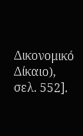Δικονομικό Δίκαιο), σελ. 552].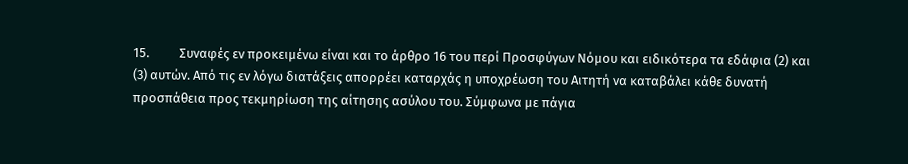15.          Συναφές εν προκειμένω είναι και το άρθρο 16 του περί Προσφύγων Νόμου και ειδικότερα τα εδάφια (2) και (3) αυτών. Από τις εν λόγω διατάξεις απορρέει καταρχάς η υποχρέωση του Αιτητή να καταβάλει κάθε δυνατή προσπάθεια προς τεκμηρίωση της αίτησης ασύλου του. Σύμφωνα με πάγια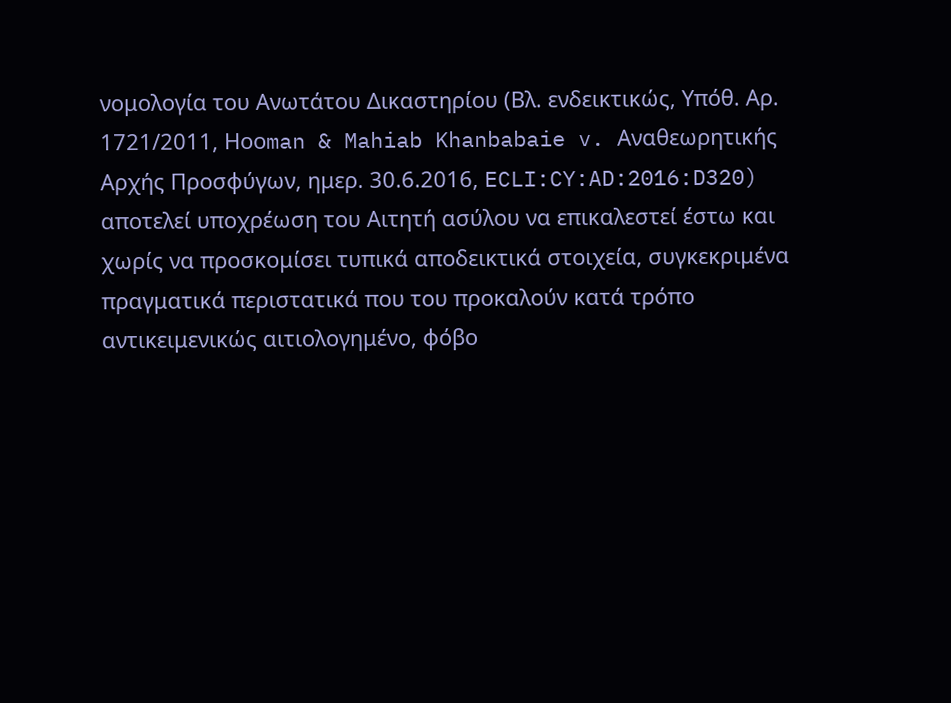νομολογία του Ανωτάτου Δικαστηρίου (Βλ. ενδεικτικώς, Υπόθ. Αρ. 1721/2011, Ηοοman & Mahiab Khanbabaie v. Aναθεωρητικής Αρχής Προσφύγων, ημερ. 30.6.2016, ECLI:CY:AD:2016:D320) αποτελεί υποχρέωση του Αιτητή ασύλου να επικαλεστεί έστω και χωρίς να προσκομίσει τυπικά αποδεικτικά στοιχεία, συγκεκριμένα πραγματικά περιστατικά που του προκαλούν κατά τρόπο αντικειμενικώς αιτιολογημένο, φόβο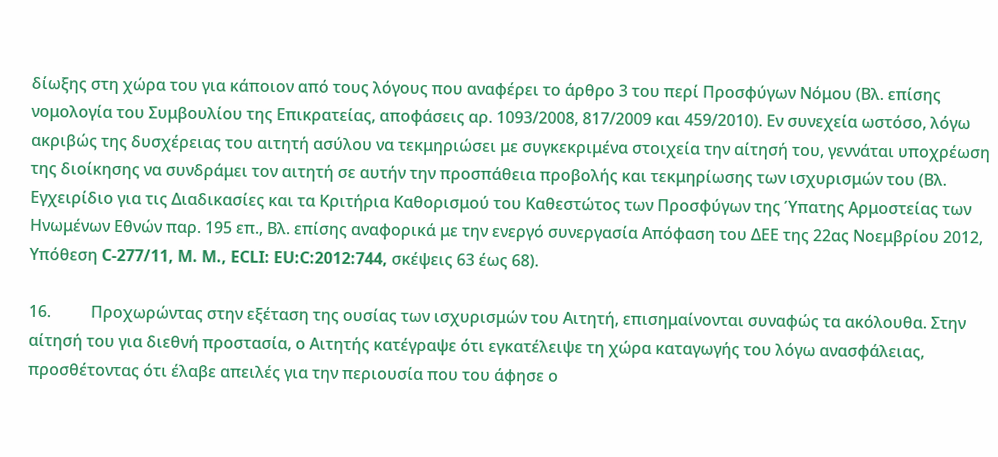δίωξης στη χώρα του για κάποιον από τους λόγους που αναφέρει το άρθρο 3 του περί Προσφύγων Νόμου (Βλ. επίσης νομολογία του Συμβουλίου της Επικρατείας, αποφάσεις αρ. 1093/2008, 817/2009 και 459/2010). Εν συνεχεία ωστόσο, λόγω ακριβώς της δυσχέρειας του αιτητή ασύλου να τεκμηριώσει με συγκεκριμένα στοιχεία την αίτησή του, γεννάται υποχρέωση της διοίκησης να συνδράμει τον αιτητή σε αυτήν την προσπάθεια προβολής και τεκμηρίωσης των ισχυρισμών του (Βλ. Εγχειρίδιο για τις Διαδικασίες και τα Κριτήρια Καθορισμού του Καθεστώτος των Προσφύγων της Ύπατης Αρμοστείας των Ηνωμένων Εθνών παρ. 195 επ., Βλ. επίσης αναφορικά με την ενεργό συνεργασία Απόφαση του ΔΕΕ της 22ας Νοεμβρίου 2012, Υπόθεση C‑277/11, M. M., ECLI: EU:C:2012:744, σκέψεις 63 έως 68).

16.          Προχωρώντας στην εξέταση της ουσίας των ισχυρισμών του Αιτητή, επισημαίνονται συναφώς τα ακόλουθα. Στην αίτησή του για διεθνή προστασία, ο Αιτητής κατέγραψε ότι εγκατέλειψε τη χώρα καταγωγής του λόγω ανασφάλειας, προσθέτοντας ότι έλαβε απειλές για την περιουσία που του άφησε ο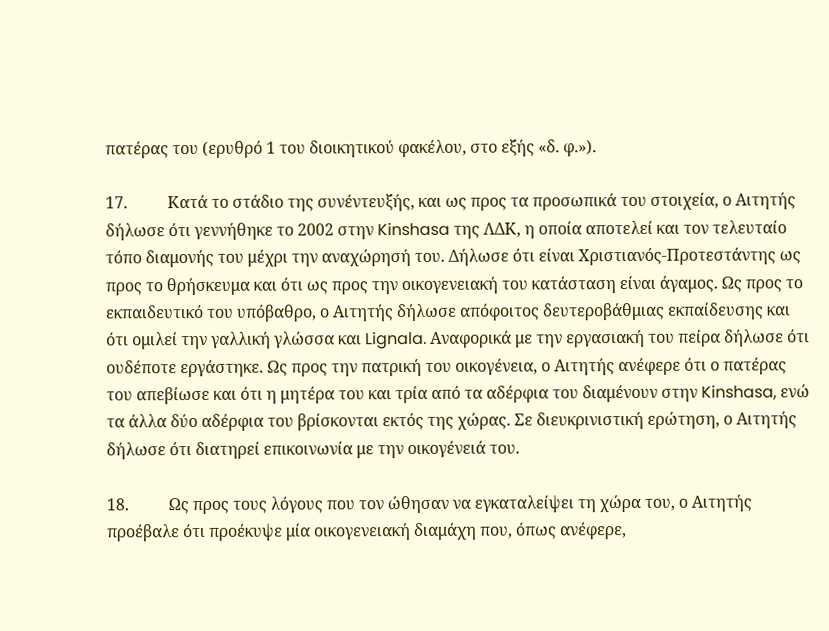πατέρας του (ερυθρό 1 του διοικητικού φακέλου, στο εξής «δ. φ.»).

17.          Κατά το στάδιο της συνέντευξής, και ως προς τα προσωπικά του στοιχεία, ο Αιτητής δήλωσε ότι γεννήθηκε το 2002 στην Kinshasa της ΛΔΚ, η οποία αποτελεί και τον τελευταίο τόπο διαμονής του μέχρι την αναχώρησή του. Δήλωσε ότι είναι Χριστιανός-Προτεστάντης ως προς το θρήσκευμα και ότι ως προς την οικογενειακή του κατάσταση είναι άγαμος. Ως προς το εκπαιδευτικό του υπόβαθρο, ο Αιτητής δήλωσε απόφοιτος δευτεροβάθμιας εκπαίδευσης και ότι ομιλεί την γαλλική γλώσσα και Lignala. Αναφορικά με την εργασιακή του πείρα δήλωσε ότι ουδέποτε εργάστηκε. Ως προς την πατρική του οικογένεια, ο Αιτητής ανέφερε ότι ο πατέρας του απεβίωσε και ότι η μητέρα του και τρία από τα αδέρφια του διαμένουν στην Kinshasa, ενώ τα άλλα δύο αδέρφια του βρίσκονται εκτός της χώρας. Σε διευκρινιστική ερώτηση, ο Αιτητής δήλωσε ότι διατηρεί επικοινωνία με την οικογένειά του.

18.          Ως προς τους λόγους που τον ώθησαν να εγκαταλείψει τη χώρα του, ο Αιτητής προέβαλε ότι προέκυψε μία οικογενειακή διαμάχη που, όπως ανέφερε,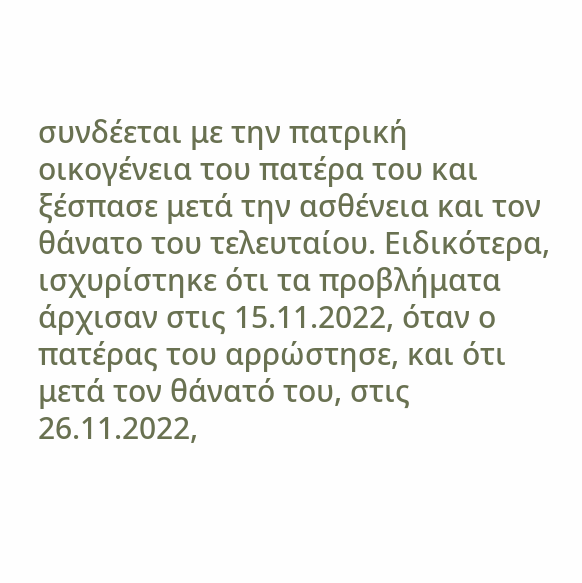συνδέεται με την πατρική οικογένεια του πατέρα του και ξέσπασε μετά την ασθένεια και τον θάνατο του τελευταίου. Ειδικότερα, ισχυρίστηκε ότι τα προβλήματα άρχισαν στις 15.11.2022, όταν ο πατέρας του αρρώστησε, και ότι μετά τον θάνατό του, στις 26.11.2022,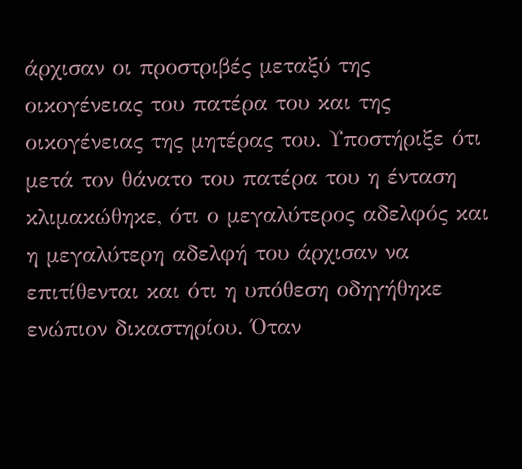άρχισαν οι προστριβές μεταξύ της οικογένειας του πατέρα του και της οικογένειας της μητέρας του. Υποστήριξε ότι μετά τον θάνατο του πατέρα του η ένταση κλιμακώθηκε, ότι ο μεγαλύτερος αδελφός και η μεγαλύτερη αδελφή του άρχισαν να επιτίθενται και ότι η υπόθεση οδηγήθηκε ενώπιον δικαστηρίου. Όταν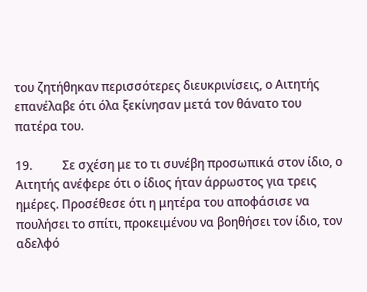του ζητήθηκαν περισσότερες διευκρινίσεις, ο Αιτητής επανέλαβε ότι όλα ξεκίνησαν μετά τον θάνατο του πατέρα του.

19.          Σε σχέση με το τι συνέβη προσωπικά στον ίδιο, ο Αιτητής ανέφερε ότι ο ίδιος ήταν άρρωστος για τρεις ημέρες. Προσέθεσε ότι η μητέρα του αποφάσισε να πουλήσει το σπίτι, προκειμένου να βοηθήσει τον ίδιο, τον αδελφό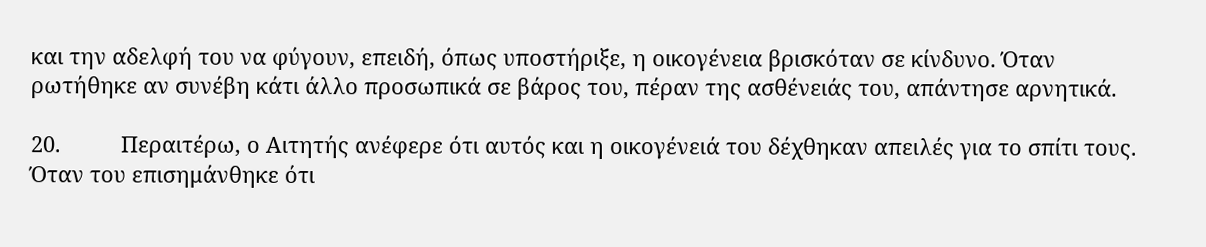και την αδελφή του να φύγουν, επειδή, όπως υποστήριξε, η οικογένεια βρισκόταν σε κίνδυνο. Όταν ρωτήθηκε αν συνέβη κάτι άλλο προσωπικά σε βάρος του, πέραν της ασθένειάς του, απάντησε αρνητικά.

20.          Περαιτέρω, ο Αιτητής ανέφερε ότι αυτός και η οικογένειά του δέχθηκαν απειλές για το σπίτι τους. Όταν του επισημάνθηκε ότι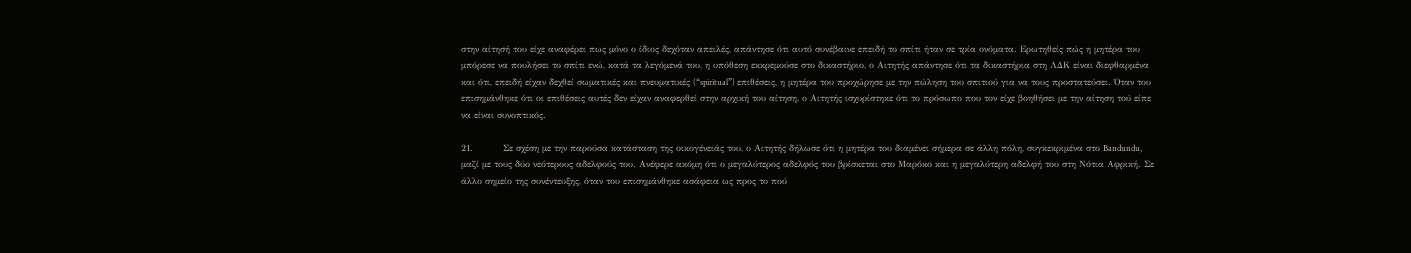στην αίτησή του είχε αναφέρει πως μόνο ο ίδιος δεχόταν απειλές, απάντησε ότι αυτό συνέβαινε επειδή το σπίτι ήταν σε τρία ονόματα. Ερωτηθείς πώς η μητέρα του μπόρεσε να πουλήσει το σπίτι ενώ, κατά τα λεγόμενά του, η υπόθεση εκκρεμούσε στο δικαστήριο, ο Αιτητής απάντησε ότι τα δικαστήρια στη ΛΔΚ είναι διεφθαρμένα και ότι, επειδή είχαν δεχθεί σωματικές και πνευματικές (“spiritual”) επιθέσεις, η μητέρα του προχώρησε με την πώληση του σπιτιού για να τους προστατεύσει. Όταν του επισημάνθηκε ότι οι επιθέσεις αυτές δεν είχαν αναφερθεί στην αρχική του αίτηση, ο Αιτητής ισχυρίστηκε ότι το πρόσωπο που τον είχε βοηθήσει με την αίτηση τού είπε να είναι συνοπτικός.

21.          Σε σχέση με την παρούσα κατάσταση της οικογένειάς του, ο Αιτητής δήλωσε ότι η μητέρα του διαμένει σήμερα σε άλλη πόλη, συγκεκριμένα στο Bandundu, μαζί με τους δύο νεότερους αδελφούς του. Ανέφερε ακόμη ότι ο μεγαλύτερος αδελφός του βρίσκεται στο Μαρόκο και η μεγαλύτερη αδελφή του στη Νότια Αφρική. Σε άλλο σημείο της συνέντευξης, όταν του επισημάνθηκε ασάφεια ως προς το πού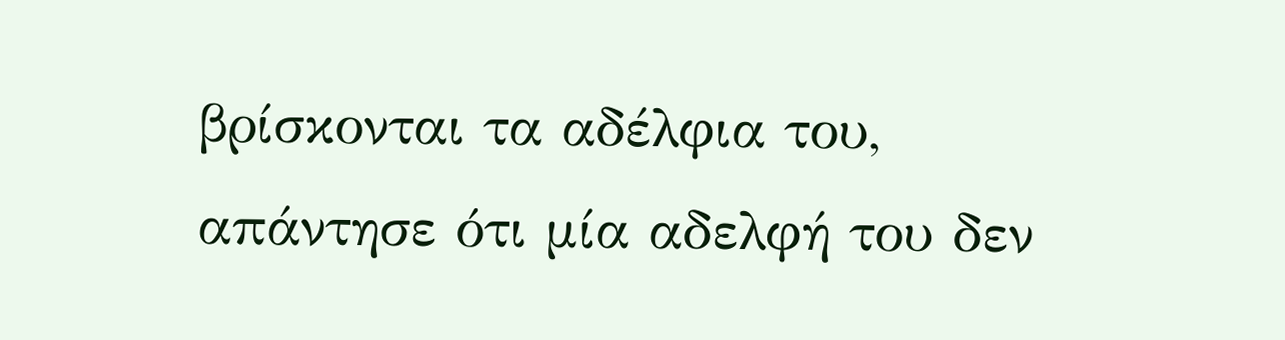βρίσκονται τα αδέλφια του, απάντησε ότι μία αδελφή του δεν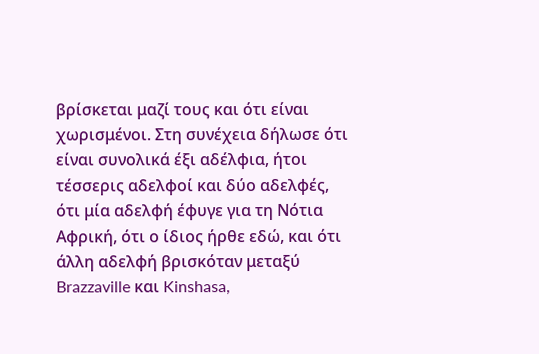βρίσκεται μαζί τους και ότι είναι χωρισμένοι. Στη συνέχεια δήλωσε ότι είναι συνολικά έξι αδέλφια, ήτοι τέσσερις αδελφοί και δύο αδελφές, ότι μία αδελφή έφυγε για τη Νότια Αφρική, ότι ο ίδιος ήρθε εδώ, και ότι άλλη αδελφή βρισκόταν μεταξύ Brazzaville και Kinshasa,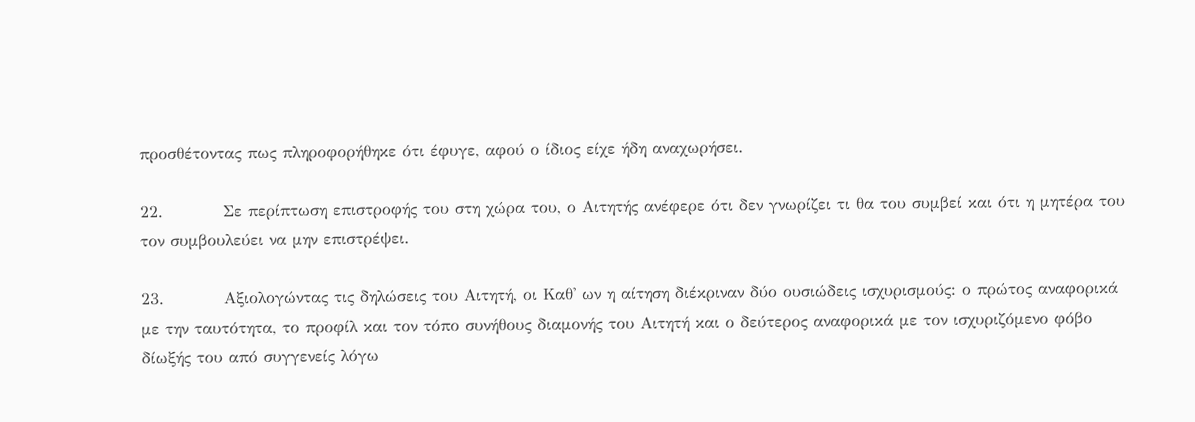προσθέτοντας πως πληροφορήθηκε ότι έφυγε, αφού ο ίδιος είχε ήδη αναχωρήσει.

22.          Σε περίπτωση επιστροφής του στη χώρα του, ο Αιτητής ανέφερε ότι δεν γνωρίζει τι θα του συμβεί και ότι η μητέρα του τον συμβουλεύει να μην επιστρέψει.

23.          Αξιολογώντας τις δηλώσεις του Αιτητή, οι Καθ' ων η αίτηση διέκριναν δύο ουσιώδεις ισχυρισμούς: ο πρώτος αναφορικά με την ταυτότητα, το προφίλ και τον τόπο συνήθους διαμονής του Αιτητή και ο δεύτερος αναφορικά με τον ισχυριζόμενο φόβο δίωξής του από συγγενείς λόγω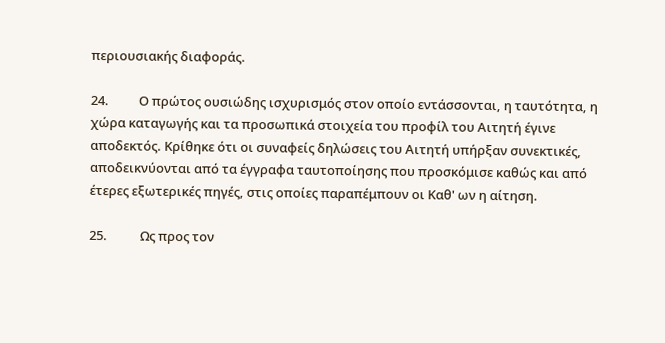περιουσιακής διαφοράς.

24.          Ο πρώτος ουσιώδης ισχυρισμός στον οποίο εντάσσονται, η ταυτότητα, η χώρα καταγωγής και τα προσωπικά στοιχεία του προφίλ του Αιτητή έγινε αποδεκτός. Κρίθηκε ότι οι συναφείς δηλώσεις του Αιτητή υπήρξαν συνεκτικές, αποδεικνύονται από τα έγγραφα ταυτοποίησης που προσκόμισε καθώς και από έτερες εξωτερικές πηγές, στις οποίες παραπέμπουν οι Καθ' ων η αίτηση.

25.           Ως προς τον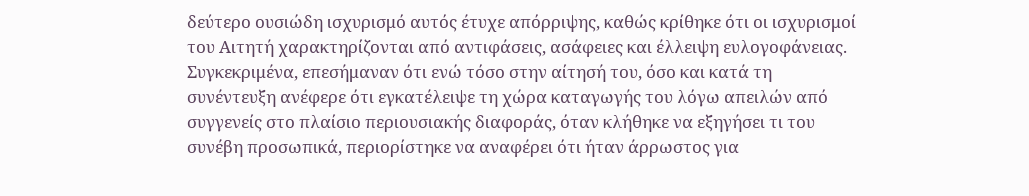δεύτερο ουσιώδη ισχυρισμό αυτός έτυχε απόρριψης, καθώς κρίθηκε ότι οι ισχυρισμοί του Αιτητή χαρακτηρίζονται από αντιφάσεις, ασάφειες και έλλειψη ευλογοφάνειας. Συγκεκριμένα, επεσήμαναν ότι ενώ τόσο στην αίτησή του, όσο και κατά τη συνέντευξη ανέφερε ότι εγκατέλειψε τη χώρα καταγωγής του λόγω απειλών από συγγενείς στο πλαίσιο περιουσιακής διαφοράς, όταν κλήθηκε να εξηγήσει τι του συνέβη προσωπικά, περιορίστηκε να αναφέρει ότι ήταν άρρωστος για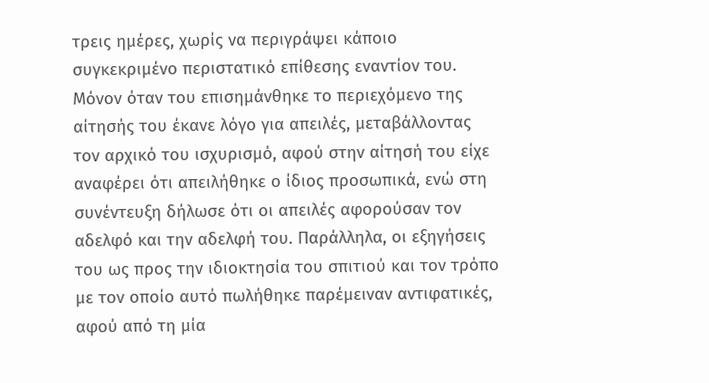τρεις ημέρες, χωρίς να περιγράψει κάποιο συγκεκριμένο περιστατικό επίθεσης εναντίον του. Μόνον όταν του επισημάνθηκε το περιεχόμενο της αίτησής του έκανε λόγο για απειλές, μεταβάλλοντας τον αρχικό του ισχυρισμό, αφού στην αίτησή του είχε αναφέρει ότι απειλήθηκε ο ίδιος προσωπικά, ενώ στη συνέντευξη δήλωσε ότι οι απειλές αφορούσαν τον αδελφό και την αδελφή του. Παράλληλα, οι εξηγήσεις του ως προς την ιδιοκτησία του σπιτιού και τον τρόπο με τον οποίο αυτό πωλήθηκε παρέμειναν αντιφατικές, αφού από τη μία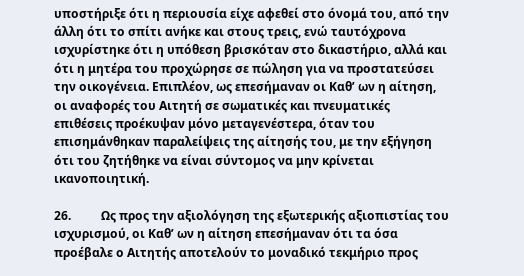υποστήριξε ότι η περιουσία είχε αφεθεί στο όνομά του, από την άλλη ότι το σπίτι ανήκε και στους τρεις, ενώ ταυτόχρονα ισχυρίστηκε ότι η υπόθεση βρισκόταν στο δικαστήριο, αλλά και ότι η μητέρα του προχώρησε σε πώληση για να προστατεύσει την οικογένεια. Επιπλέον, ως επεσήμαναν οι Καθ’ ων η αίτηση, οι αναφορές του Αιτητή σε σωματικές και πνευματικές επιθέσεις προέκυψαν μόνο μεταγενέστερα, όταν του επισημάνθηκαν παραλείψεις της αίτησής του, με την εξήγηση ότι του ζητήθηκε να είναι σύντομος να μην κρίνεται ικανοποιητική.

26.          Ως προς την αξιολόγηση της εξωτερικής αξιοπιστίας του ισχυρισμού, οι Καθ’ ων η αίτηση επεσήμαναν ότι τα όσα προέβαλε ο Αιτητής αποτελούν το μοναδικό τεκμήριο προς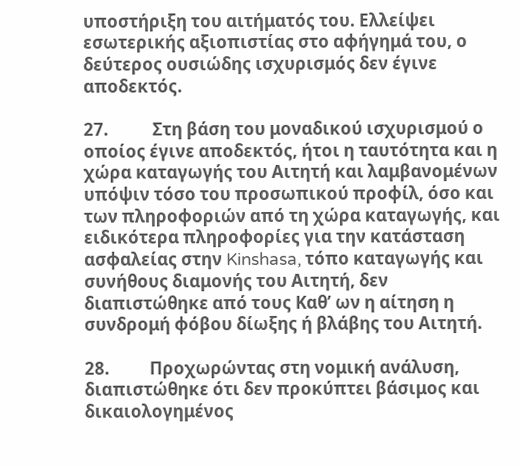υποστήριξη του αιτήματός του. Ελλείψει εσωτερικής αξιοπιστίας στο αφήγημά του, ο δεύτερος ουσιώδης ισχυρισμός δεν έγινε αποδεκτός.

27.           Στη βάση του μοναδικού ισχυρισμού ο οποίος έγινε αποδεκτός, ήτοι η ταυτότητα και η χώρα καταγωγής του Αιτητή και λαμβανομένων υπόψιν τόσο του προσωπικού προφίλ, όσο και των πληροφοριών από τη χώρα καταγωγής, και ειδικότερα πληροφορίες για την κατάσταση ασφαλείας στην Kinshasa, τόπο καταγωγής και συνήθους διαμονής του Αιτητή, δεν διαπιστώθηκε από τους Καθ’ ων η αίτηση η συνδρομή φόβου δίωξης ή βλάβης του Αιτητή.

28.          Προχωρώντας στη νομική ανάλυση, διαπιστώθηκε ότι δεν προκύπτει βάσιμος και δικαιολογημένος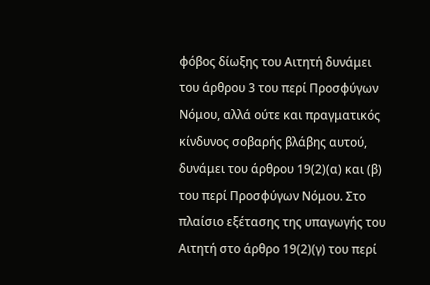φόβος δίωξης του Αιτητή δυνάμει του άρθρου 3 του περί Προσφύγων Νόμου, αλλά ούτε και πραγματικός κίνδυνος σοβαρής βλάβης αυτού, δυνάμει του άρθρου 19(2)(α) και (β) του περί Προσφύγων Νόμου. Στο πλαίσιο εξέτασης της υπαγωγής του Αιτητή στο άρθρο 19(2)(γ) του περί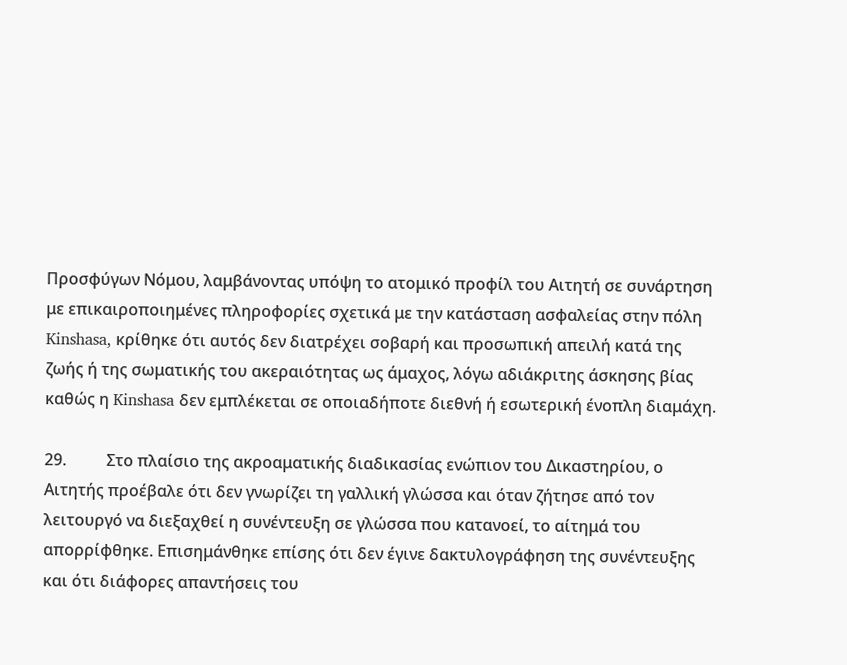Προσφύγων Νόμου, λαμβάνοντας υπόψη το ατομικό προφίλ του Αιτητή σε συνάρτηση με επικαιροποιημένες πληροφορίες σχετικά με την κατάσταση ασφαλείας στην πόλη Kinshasa, κρίθηκε ότι αυτός δεν διατρέχει σοβαρή και προσωπική απειλή κατά της ζωής ή της σωματικής του ακεραιότητας ως άμαχος, λόγω αδιάκριτης άσκησης βίας καθώς η Kinshasa δεν εμπλέκεται σε οποιαδήποτε διεθνή ή εσωτερική ένοπλη διαμάχη.

29.          Στο πλαίσιο της ακροαματικής διαδικασίας ενώπιον του Δικαστηρίου, ο Αιτητής προέβαλε ότι δεν γνωρίζει τη γαλλική γλώσσα και όταν ζήτησε από τον λειτουργό να διεξαχθεί η συνέντευξη σε γλώσσα που κατανοεί, το αίτημά του απορρίφθηκε. Επισημάνθηκε επίσης ότι δεν έγινε δακτυλογράφηση της συνέντευξης και ότι διάφορες απαντήσεις του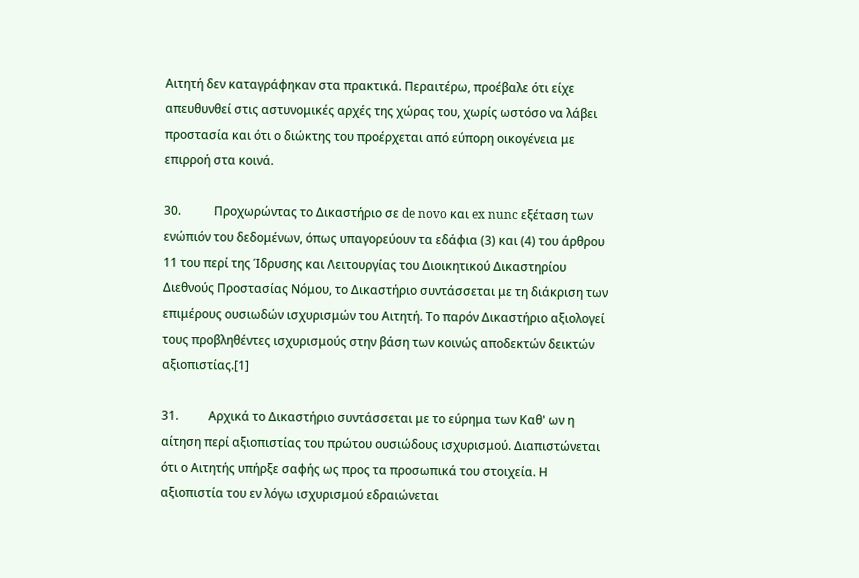Αιτητή δεν καταγράφηκαν στα πρακτικά. Περαιτέρω, προέβαλε ότι είχε απευθυνθεί στις αστυνομικές αρχές της χώρας του, χωρίς ωστόσο να λάβει προστασία και ότι ο διώκτης του προέρχεται από εύπορη οικογένεια με επιρροή στα κοινά.

30.           Προχωρώντας το Δικαστήριο σε de novo και ex nunc εξέταση των ενώπιόν του δεδομένων, όπως υπαγορεύουν τα εδάφια (3) και (4) του άρθρου 11 του περί της Ίδρυσης και Λειτουργίας του Διοικητικού Δικαστηρίου Διεθνούς Προστασίας Νόμου, το Δικαστήριο συντάσσεται με τη διάκριση των επιμέρους ουσιωδών ισχυρισμών του Αιτητή. Το παρόν Δικαστήριο αξιολογεί τους προβληθέντες ισχυρισμούς στην βάση των κοινώς αποδεκτών δεικτών αξιοπιστίας.[1]

31.          Αρχικά το Δικαστήριο συντάσσεται με το εύρημα των Καθ' ων η αίτηση περί αξιοπιστίας του πρώτου ουσιώδους ισχυρισμού. Διαπιστώνεται ότι ο Αιτητής υπήρξε σαφής ως προς τα προσωπικά του στοιχεία. Η αξιοπιστία του εν λόγω ισχυρισμού εδραιώνεται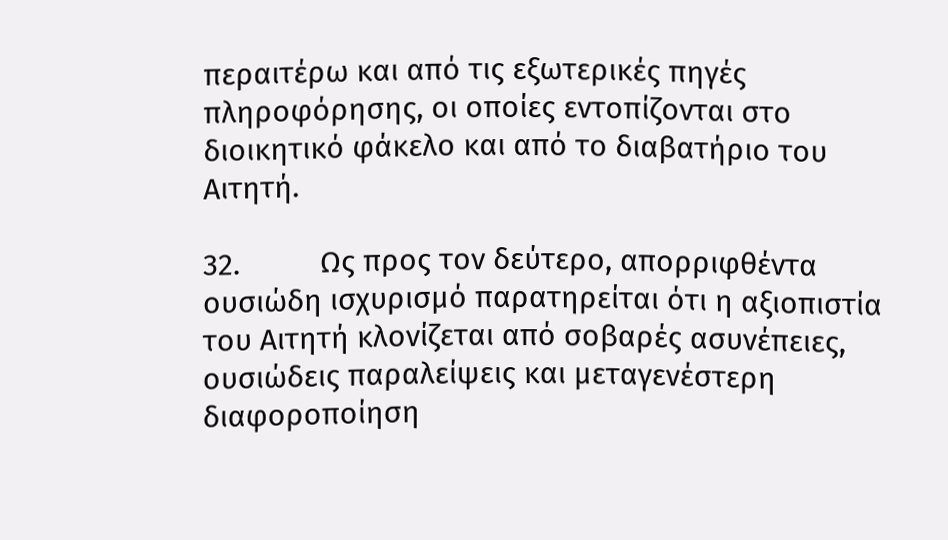περαιτέρω και από τις εξωτερικές πηγές πληροφόρησης, οι οποίες εντοπίζονται στο διοικητικό φάκελο και από το διαβατήριο του Αιτητή.

32.          Ως προς τον δεύτερο, απορριφθέντα ουσιώδη ισχυρισμό παρατηρείται ότι η αξιοπιστία του Αιτητή κλονίζεται από σοβαρές ασυνέπειες, ουσιώδεις παραλείψεις και μεταγενέστερη διαφοροποίηση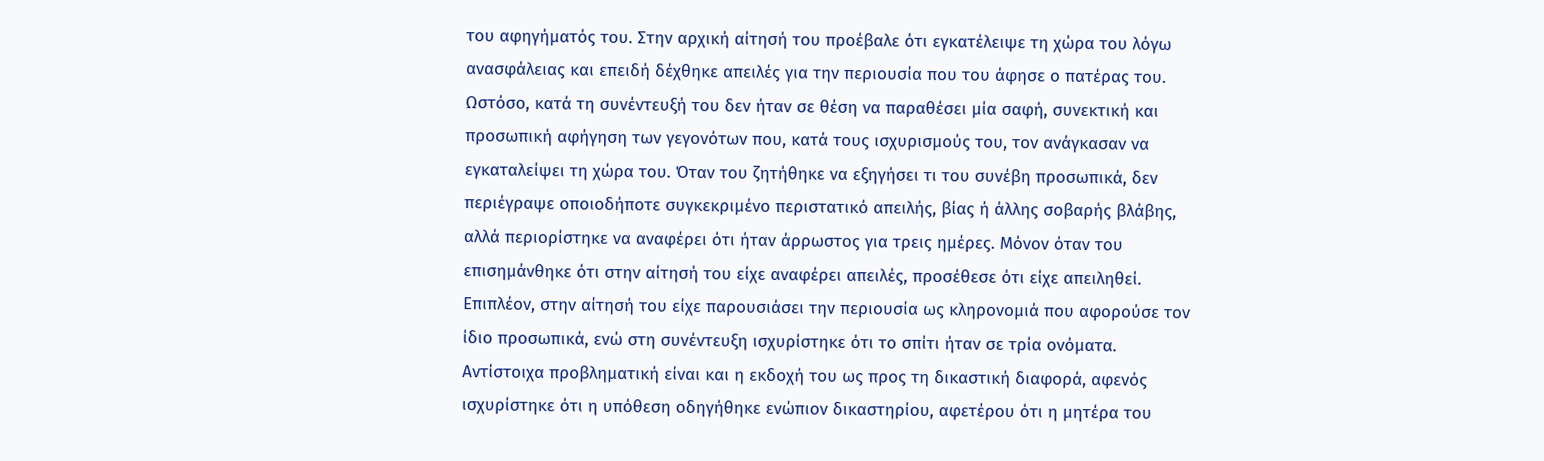του αφηγήματός του. Στην αρχική αίτησή του προέβαλε ότι εγκατέλειψε τη χώρα του λόγω ανασφάλειας και επειδή δέχθηκε απειλές για την περιουσία που του άφησε ο πατέρας του. Ωστόσο, κατά τη συνέντευξή του δεν ήταν σε θέση να παραθέσει μία σαφή, συνεκτική και προσωπική αφήγηση των γεγονότων που, κατά τους ισχυρισμούς του, τον ανάγκασαν να εγκαταλείψει τη χώρα του. Όταν του ζητήθηκε να εξηγήσει τι του συνέβη προσωπικά, δεν περιέγραψε οποιοδήποτε συγκεκριμένο περιστατικό απειλής, βίας ή άλλης σοβαρής βλάβης, αλλά περιορίστηκε να αναφέρει ότι ήταν άρρωστος για τρεις ημέρες. Μόνον όταν του επισημάνθηκε ότι στην αίτησή του είχε αναφέρει απειλές, προσέθεσε ότι είχε απειληθεί. Επιπλέον, στην αίτησή του είχε παρουσιάσει την περιουσία ως κληρονομιά που αφορούσε τον ίδιο προσωπικά, ενώ στη συνέντευξη ισχυρίστηκε ότι το σπίτι ήταν σε τρία ονόματα. Αντίστοιχα προβληματική είναι και η εκδοχή του ως προς τη δικαστική διαφορά, αφενός ισχυρίστηκε ότι η υπόθεση οδηγήθηκε ενώπιον δικαστηρίου, αφετέρου ότι η μητέρα του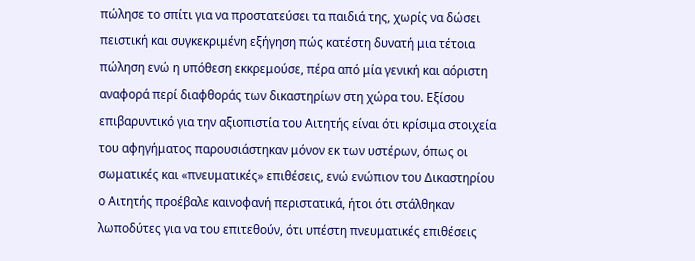πώλησε το σπίτι για να προστατεύσει τα παιδιά της, χωρίς να δώσει πειστική και συγκεκριμένη εξήγηση πώς κατέστη δυνατή μια τέτοια πώληση ενώ η υπόθεση εκκρεμούσε, πέρα από μία γενική και αόριστη αναφορά περί διαφθοράς των δικαστηρίων στη χώρα του. Εξίσου επιβαρυντικό για την αξιοπιστία του Αιτητής είναι ότι κρίσιμα στοιχεία του αφηγήματος παρουσιάστηκαν μόνον εκ των υστέρων, όπως οι σωματικές και «πνευματικές» επιθέσεις, ενώ ενώπιον του Δικαστηρίου ο Αιτητής προέβαλε καινοφανή περιστατικά, ήτοι ότι στάλθηκαν λωποδύτες για να του επιτεθούν, ότι υπέστη πνευματικές επιθέσεις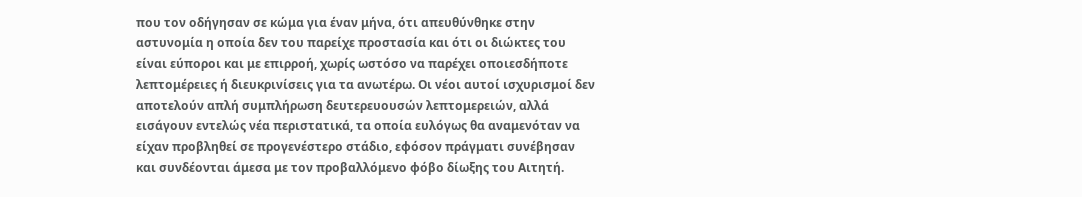που τον οδήγησαν σε κώμα για έναν μήνα, ότι απευθύνθηκε στην αστυνομία η οποία δεν του παρείχε προστασία και ότι οι διώκτες του είναι εύποροι και με επιρροή, χωρίς ωστόσο να παρέχει οποιεσδήποτε λεπτομέρειες ή διευκρινίσεις για τα ανωτέρω. Οι νέοι αυτοί ισχυρισμοί δεν αποτελούν απλή συμπλήρωση δευτερευουσών λεπτομερειών, αλλά εισάγουν εντελώς νέα περιστατικά, τα οποία ευλόγως θα αναμενόταν να είχαν προβληθεί σε προγενέστερο στάδιο, εφόσον πράγματι συνέβησαν και συνδέονται άμεσα με τον προβαλλόμενο φόβο δίωξης του Αιτητή.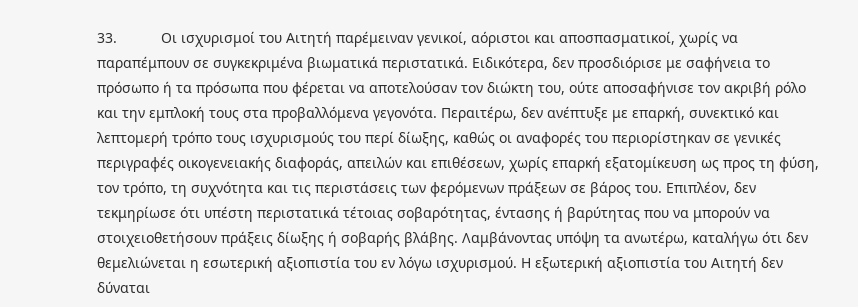33.           Οι ισχυρισμοί του Αιτητή παρέμειναν γενικοί, αόριστοι και αποσπασματικοί, χωρίς να παραπέμπουν σε συγκεκριμένα βιωματικά περιστατικά. Ειδικότερα, δεν προσδιόρισε με σαφήνεια το πρόσωπο ή τα πρόσωπα που φέρεται να αποτελούσαν τον διώκτη του, ούτε αποσαφήνισε τον ακριβή ρόλο και την εμπλοκή τους στα προβαλλόμενα γεγονότα. Περαιτέρω, δεν ανέπτυξε με επαρκή, συνεκτικό και λεπτομερή τρόπο τους ισχυρισμούς του περί δίωξης, καθώς οι αναφορές του περιορίστηκαν σε γενικές περιγραφές οικογενειακής διαφοράς, απειλών και επιθέσεων, χωρίς επαρκή εξατομίκευση ως προς τη φύση, τον τρόπο, τη συχνότητα και τις περιστάσεις των φερόμενων πράξεων σε βάρος του. Επιπλέον, δεν τεκμηρίωσε ότι υπέστη περιστατικά τέτοιας σοβαρότητας, έντασης ή βαρύτητας που να μπορούν να στοιχειοθετήσουν πράξεις δίωξης ή σοβαρής βλάβης. Λαμβάνοντας υπόψη τα ανωτέρω, καταλήγω ότι δεν θεμελιώνεται η εσωτερική αξιοπιστία του εν λόγω ισχυρισμού. Η εξωτερική αξιοπιστία του Αιτητή δεν δύναται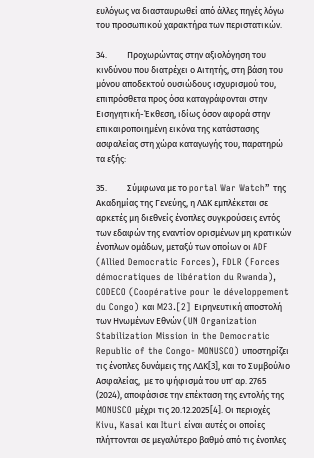ευλόγως να διασταυρωθεί από άλλες πηγές λόγω του προσωπικού χαρακτήρα των περιστατικών.

34.          Προχωρώντας στην αξιολόγηση του κινδύνου που διατρέχει ο Αιτητής, στη βάση του μόνου αποδεκτού ουσιώδους ισχυρισμού του, επιπρόσθετα προς όσα καταγράφονται στην Εισηγητική-Έκθεση, ιδίως όσον αφορά στην επικαιροποιημένη εικόνα της κατάστασης ασφαλείας στη χώρα καταγωγής του, παρατηρώ τα εξής:

35.          Σύμφωνα με το portal War Watch” της Ακαδημίας της Γενεύης, η ΛΔΚ εμπλέκεται σε αρκετές μη διεθνείς ένοπλες συγκρούσεις εντός των εδαφών της εναντίον ορισμένων μη κρατικών ένοπλων ομάδων, μεταξύ των οποίων οι ADF (Allied Democratic Forces), FDLR (Forces démocratiques de libération du Rwanda), CODECO (Coopérative pour le développement du Congo) και M23.[2] Ειρηνευτική αποστολή των Ηνωμένων Εθνών (UN Organization Stabilization Mission in the Democratic Republic of the Congo- MONUSCO) υποστηρίζει τις ένοπλες δυνάμεις της ΛΔΚ[3], και το Συμβούλιο Ασφαλείας,  με το ψήφισμά του υπ' αρ. 2765 (2024), αποφάσισε την επέκταση της εντολής της MONUSCO μέχρι τις 20.12.2025[4]. Οι περιοχές Kivu, Kasai και Ituri είναι αυτές οι οποίες πλήττονται σε μεγαλύτερο βαθμό από τις ένοπλες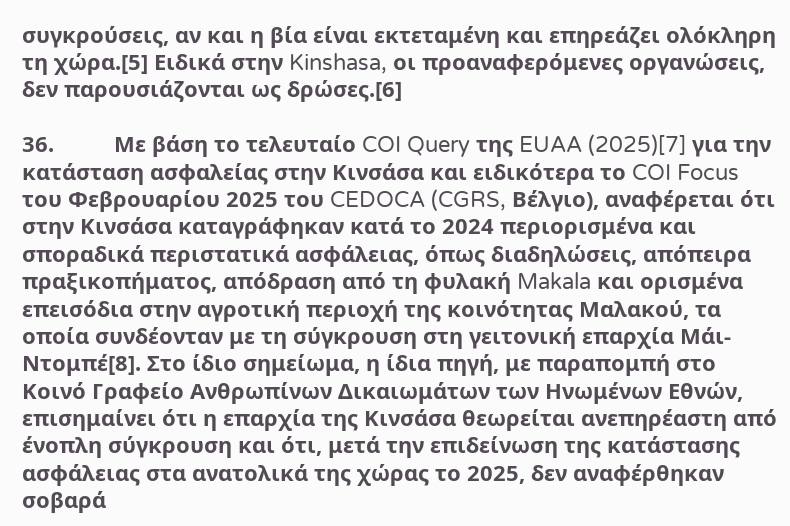συγκρούσεις, αν και η βία είναι εκτεταμένη και επηρεάζει ολόκληρη τη χώρα.[5] Ειδικά στην Kinshasa, οι προαναφερόμενες οργανώσεις, δεν παρουσιάζονται ως δρώσες.[6]

36.          Με βάση το τελευταίο COI Query της EUAA (2025)[7] για την κατάσταση ασφαλείας στην Κινσάσα και ειδικότερα το COI Focus του Φεβρουαρίου 2025 του CEDOCA (CGRS, Βέλγιο), αναφέρεται ότι στην Κινσάσα καταγράφηκαν κατά το 2024 περιορισμένα και σποραδικά περιστατικά ασφάλειας, όπως διαδηλώσεις, απόπειρα πραξικοπήματος, απόδραση από τη φυλακή Makala και ορισμένα επεισόδια στην αγροτική περιοχή της κοινότητας Μαλακού, τα οποία συνδέονταν με τη σύγκρουση στη γειτονική επαρχία Μάι-Ντομπέ[8]. Στο ίδιο σημείωμα, η ίδια πηγή, με παραπομπή στο Κοινό Γραφείο Ανθρωπίνων Δικαιωμάτων των Ηνωμένων Εθνών, επισημαίνει ότι η επαρχία της Κινσάσα θεωρείται ανεπηρέαστη από ένοπλη σύγκρουση και ότι, μετά την επιδείνωση της κατάστασης ασφάλειας στα ανατολικά της χώρας το 2025, δεν αναφέρθηκαν σοβαρά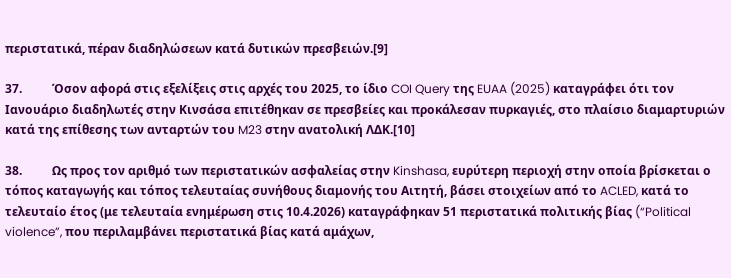περιστατικά, πέραν διαδηλώσεων κατά δυτικών πρεσβειών.[9]

37.          Όσον αφορά στις εξελίξεις στις αρχές του 2025, το ίδιο COI Query της EUAA (2025) καταγράφει ότι τον Ιανουάριο διαδηλωτές στην Κινσάσα επιτέθηκαν σε πρεσβείες και προκάλεσαν πυρκαγιές, στο πλαίσιο διαμαρτυριών κατά της επίθεσης των ανταρτών του M23 στην ανατολική ΛΔΚ.[10]

38.          Ως προς τον αριθμό των περιστατικών ασφαλείας στην Kinshasa, ευρύτερη περιοχή στην οποία βρίσκεται ο τόπος καταγωγής και τόπος τελευταίας συνήθους διαμονής του Αιτητή, βάσει στοιχείων από το ACLED, κατά το τελευταίο έτος (με τελευταία ενημέρωση στις 10.4.2026) καταγράφηκαν 51 περιστατικά πολιτικής βίας (“Political violence”, που περιλαμβάνει περιστατικά βίας κατά αμάχων,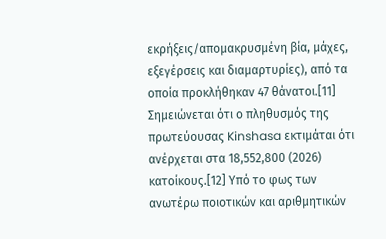εκρήξεις/απομακρυσμένη βία, μάχες, εξεγέρσεις και διαμαρτυρίες), από τα οποία προκλήθηκαν 47 θάνατοι.[11] Σημειώνεται ότι ο πληθυσμός της πρωτεύουσας Kinshasa εκτιμάται ότι ανέρχεται στα 18,552,800 (2026) κατοίκους.[12] Υπό το φως των ανωτέρω ποιοτικών και αριθμητικών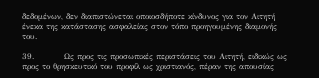δεδομένων, δεν διαπιστώνεται οποιοσδήποτε κίνδυνος για τον Αιτητή ένεκα της κατάστασης ασφαλείας στον τόπο προηγουμένης διαμονής του.

39.          Ως προς τις προσωπικές περιστάσεις του Αιτητή, ειδικώς ως προς το θρησκευτικό του προφίλ ως χριστιανός, πέραν της απουσίας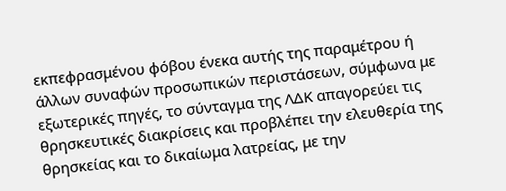εκπεφρασμένου φόβου ένεκα αυτής της παραμέτρου ή άλλων συναφών προσωπικών περιστάσεων, σύμφωνα με εξωτερικές πηγές, το σύνταγμα της ΛΔΚ απαγορεύει τις θρησκευτικές διακρίσεις και προβλέπει την ελευθερία της θρησκείας και το δικαίωμα λατρείας, με την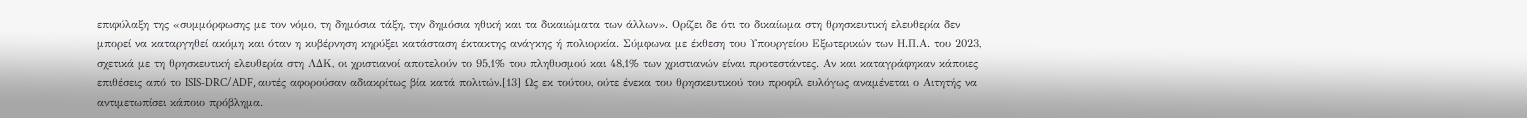επιφύλαξη της «συμμόρφωσης με τον νόμο, τη δημόσια τάξη, την δημόσια ηθική και τα δικαιώματα των άλλων». Ορίζει δε ότι το δικαίωμα στη θρησκευτική ελευθερία δεν μπορεί να καταργηθεί ακόμη και όταν η κυβέρνηση κηρύξει κατάσταση έκτακτης ανάγκης ή πολιορκία. Σύμφωνα με έκθεση του Υπουργείου Εξωτερικών των Η.Π.Α. του 2023, σχετικά με τη θρησκευτική ελευθερία στη ΛΔΚ, οι χριστιανοί αποτελούν το 95,1% του πληθυσμού και 48,1% των χριστιανών είναι προτεστάντες. Αν και καταγράφηκαν κάποιες επιθέσεις από το ISIS-DRC/ADF, αυτές αφορούσαν αδιακρίτως βία κατά πολιτών.[13] Ως εκ τούτου, ούτε ένεκα του θρησκευτικού του προφίλ ευλόγως αναμένεται ο Αιτητής να αντιμετωπίσει κάποιο πρόβλημα.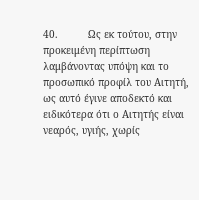40.          Ως εκ τούτου, στην προκειμένη περίπτωση λαμβάνοντας υπόψη και το προσωπικό προφίλ του Αιτητή, ως αυτό έγινε αποδεκτό και ειδικότερα ότι ο Αιτητής είναι νεαρός, υγιής, χωρίς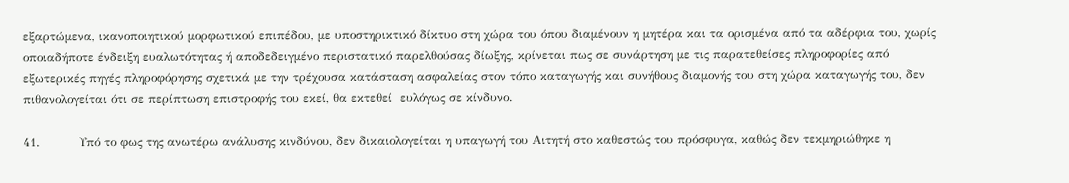εξαρτώμενα, ικανοποιητικού μορφωτικού επιπέδου, με υποστηρικτικό δίκτυο στη χώρα του όπου διαμένουν η μητέρα και τα ορισμένα από τα αδέρφια του, χωρίς οποιαδήποτε ένδειξη ευαλωτότητας ή αποδεδειγμένο περιστατικό παρελθούσας δίωξης, κρίνεται πως σε συνάρτηση με τις παρατεθείσες πληροφορίες από εξωτερικές πηγές πληροφόρησης σχετικά με την τρέχουσα κατάσταση ασφαλείας στον τόπο καταγωγής και συνήθους διαμονής του στη χώρα καταγωγής του, δεν πιθανολογείται ότι σε περίπτωση επιστροφής του εκεί, θα εκτεθεί  ευλόγως σε κίνδυνο.

41.          Υπό το φως της ανωτέρω ανάλυσης κινδύνου, δεν δικαιολογείται η υπαγωγή του Αιτητή στο καθεστώς του πρόσφυγα, καθώς δεν τεκμηριώθηκε η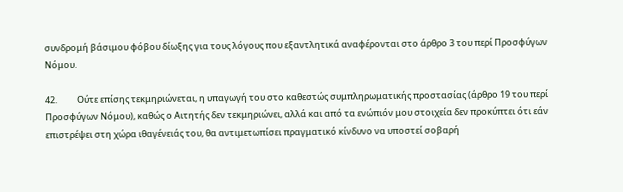συνδρομή βάσιμου φόβου δίωξης για τους λόγους που εξαντλητικά αναφέρονται στο άρθρο 3 του περί Προσφύγων Νόμου.

42.          Ούτε επίσης τεκμηριώνεται, η υπαγωγή του στο καθεστώς συμπληρωματικής προστασίας (άρθρο 19 του περί Προσφύγων Νόμου), καθώς ο Αιτητής δεν τεκμηριώνει, αλλά και από τα ενώπιόν μου στοιχεία δεν προκύπτει ότι εάν επιστρέψει στη χώρα ιθαγένειάς του, θα αντιμετωπίσει πραγματικό κίνδυνο να υποστεί σοβαρή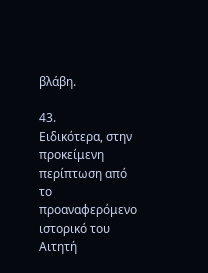βλάβη.

43.          Ειδικότερα, στην προκείμενη περίπτωση από το προαναφερόμενο ιστορικό του Αιτητή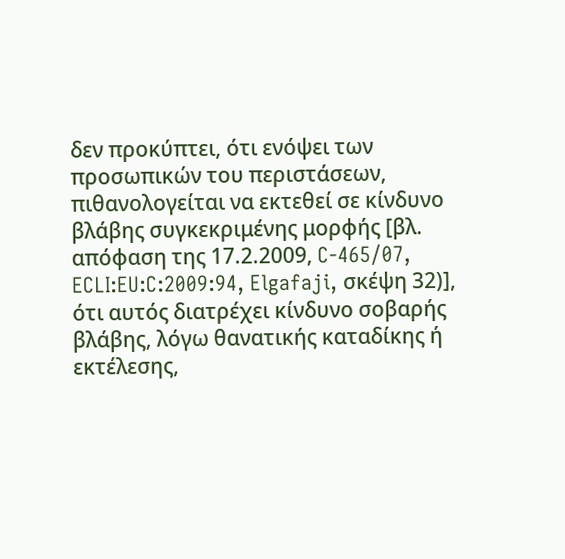δεν προκύπτει, ότι ενόψει των προσωπικών του περιστάσεων, πιθανολογείται να εκτεθεί σε κίνδυνο βλάβης συγκεκριμένης μορφής [βλ. απόφαση της 17.2.2009, C-465/07, ECLI:EU:C:2009:94, Elgafaji, σκέψη 32)], ότι αυτός διατρέχει κίνδυνο σοβαρής βλάβης, λόγω θανατικής καταδίκης ή εκτέλεσης,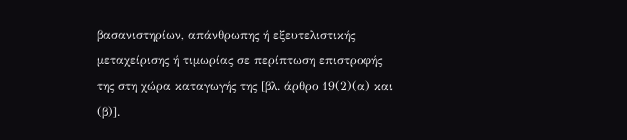βασανιστηρίων, απάνθρωπης ή εξευτελιστικής μεταχείρισης ή τιμωρίας σε περίπτωση επιστροφής της στη χώρα καταγωγής της [βλ. άρθρο 19(2)(α) και (β)].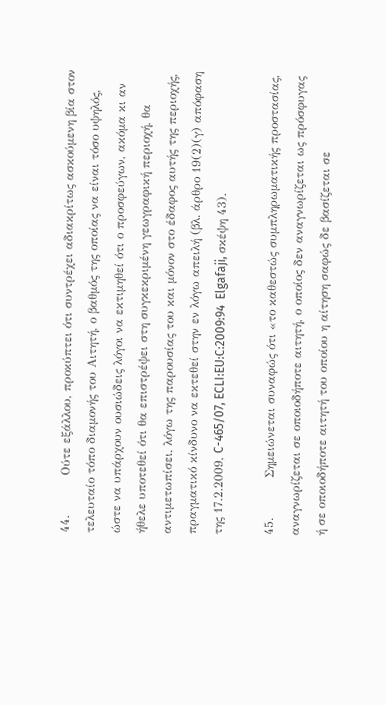44.          Ούτε εξάλλου, προκύπτει ότι συντρέχει αδιακρίτως ασκούμενη βία στον τελευταίο τόπο διαμονής του Αιτητή, ο βαθμός της οποίας να είναι τόσο υψηλός, ώστε να υπάρχουν ουσιώδεις λόγοι να εκτιμηθεί ότι ο προσφεύγων, ακόμα κι αν ήθελε υποτεθεί ότι θα επιστρέψει στη συγκεκριμένη γεωγραφική περιοχή, θα αντιμετωπίσει, λόγω της παρουσίας του και μόνον στο έδαφος αυτής της περιοχής, πραγματικό κίνδυνο να εκτεθεί στην εν λόγω απειλή (βλ. άρθρο 19(2)(γ) απόφαση της 17.2.2009, C-465/07, ECLI:EU:C:2009:94  Elgafaji, σκέψη 43).

45.          Σημειώνεται συναφώς ότι «το καθεστώς συμπληρωματικής προστασίας, αναγνωρίζεται σε οποιοδήποτε αιτητή, ο οποίος δεν αναγνωρίζεται ως πρόσφυγας ή σε οποιοδήποτε αιτητή του οποίου η αίτηση σαφώς δε βασίζεται σε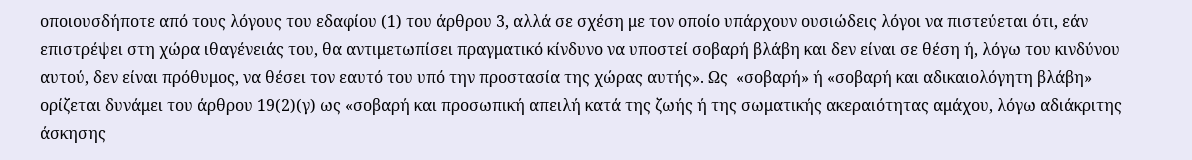οποιουσδήποτε από τους λόγους του εδαφίου (1) του άρθρου 3, αλλά σε σχέση με τον οποίο υπάρχουν ουσιώδεις λόγοι να πιστεύεται ότι, εάν επιστρέψει στη χώρα ιθαγένειάς του, θα αντιμετωπίσει πραγματικό κίνδυνο να υποστεί σοβαρή βλάβη και δεν είναι σε θέση ή, λόγω του κινδύνου αυτού, δεν είναι πρόθυμος, να θέσει τον εαυτό του υπό την προστασία της χώρας αυτής». Ως  «σοβαρή» ή «σοβαρή και αδικαιολόγητη βλάβη» ορίζεται δυνάμει του άρθρου 19(2)(γ) ως «σοβαρή και προσωπική απειλή κατά της ζωής ή της σωματικής ακεραιότητας αμάχου, λόγω αδιάκριτης άσκησης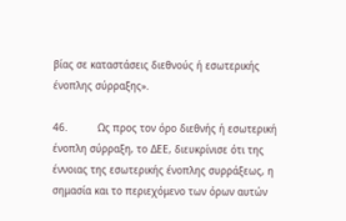βίας σε καταστάσεις διεθνούς ή εσωτερικής ένοπλης σύρραξης».

46.          Ως προς τον όρο διεθνής ή εσωτερική ένοπλη σύρραξη, το ΔΕΕ, διευκρίνισε ότι της έννοιας της εσωτερικής ένοπλης συρράξεως, η σημασία και το περιεχόμενο των όρων αυτών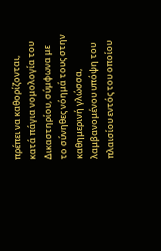πρέπει να καθορίζονται, κατά πάγια νομολογία του Δικαστηρίου, σύμφωνα με το σύνηθες νόημά τους στην καθημερινή γλώσσα, λαμβανομένου υπόψη του πλαισίου εντός του οποίου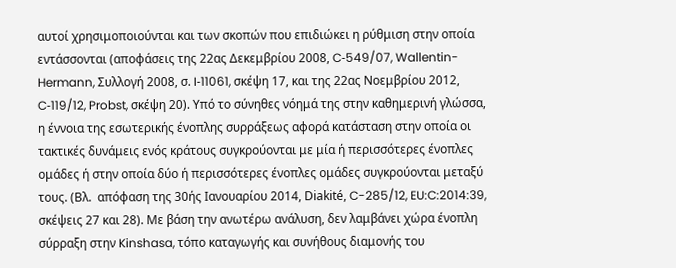αυτοί χρησιμοποιούνται και των σκοπών που επιδιώκει η ρύθμιση στην οποία εντάσσονται (αποφάσεις της 22ας Δεκεμβρίου 2008, C‑549/07, Wallentin-Hermann, Συλλογή 2008, σ. I‑11061, σκέψη 17, και της 22ας Νοεμβρίου 2012, C‑119/12, Probst, σκέψη 20). Υπό το σύνηθες νόημά της στην καθημερινή γλώσσα, η έννοια της εσωτερικής ένοπλης συρράξεως αφορά κατάσταση στην οποία οι τακτικές δυνάμεις ενός κράτους συγκρούονται με μία ή περισσότερες ένοπλες ομάδες ή στην οποία δύο ή περισσότερες ένοπλες ομάδες συγκρούονται μεταξύ τους. (Βλ.  απόφαση της 30ής Ιανουαρίου 2014, Diakité, C-285/12, EU:C:2014:39, σκέψεις 27 και 28). Με βάση την ανωτέρω ανάλυση, δεν λαμβάνει χώρα ένοπλη σύρραξη στην Kinshasa, τόπο καταγωγής και συνήθους διαμονής του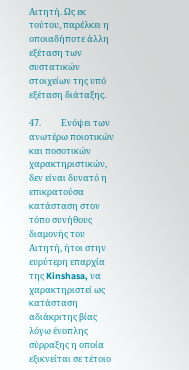Αιτητή. Ως εκ τούτου, παρέλκει η οποιαδήποτε άλλη εξέταση των συστατικών στοιχείων της υπό εξέταση διάταξης.

47.          Ενόψει των ανωτέρω ποιοτικών και ποσοτικών χαρακτηριστικών, δεν είναι δυνατό η επικρατούσα κατάσταση στον τόπο συνήθους διαμονής του Αιτητή, ήτοι στην ευρύτερη επαρχία της Kinshasa, να χαρακτηριστεί ως κατάσταση αδιάκριτης βίας λόγω ένοπλης σύρραξης η οποία εξικνείται σε τέτοιο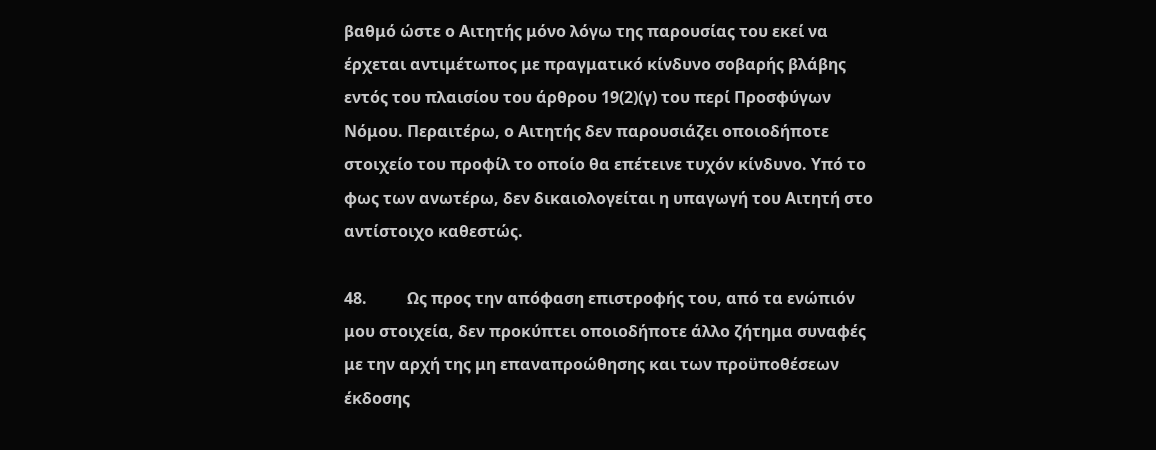βαθμό ώστε ο Αιτητής μόνο λόγω της παρουσίας του εκεί να έρχεται αντιμέτωπος με πραγματικό κίνδυνο σοβαρής βλάβης εντός του πλαισίου του άρθρου 19(2)(γ) του περί Προσφύγων Νόμου. Περαιτέρω, ο Αιτητής δεν παρουσιάζει οποιοδήποτε στοιχείο του προφίλ το οποίο θα επέτεινε τυχόν κίνδυνο. Υπό το φως των ανωτέρω, δεν δικαιολογείται η υπαγωγή του Αιτητή στο αντίστοιχο καθεστώς.

48.          Ως προς την απόφαση επιστροφής του, από τα ενώπιόν μου στοιχεία, δεν προκύπτει οποιοδήποτε άλλο ζήτημα συναφές με την αρχή της μη επαναπροώθησης και των προϋποθέσεων έκδοσης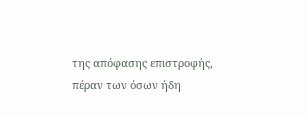της απόφασης επιστροφής, πέραν των όσων ήδη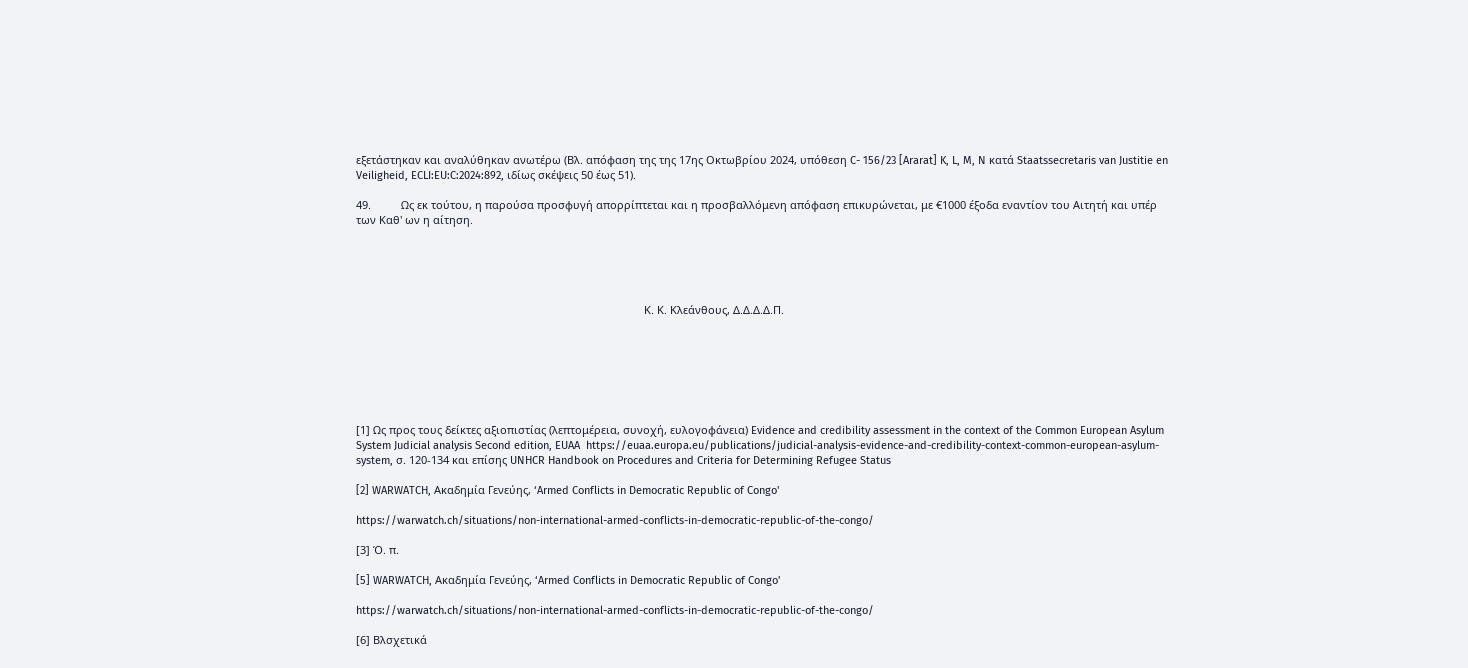εξετάστηκαν και αναλύθηκαν ανωτέρω (Βλ. απόφαση της της 17ης Οκτωβρίου 2024, υπόθεση C- 156/23 [Ararat] K, L, M, N κατά Staatssecretaris van Justitie en Veiligheid, ECLI:EU:C:2024:892, ιδίως σκέψεις 50 έως 51).

49.          Ως εκ τούτου, η παρούσα προσφυγή απορρίπτεται και η προσβαλλόμενη απόφαση επικυρώνεται, με €1000 έξοδα εναντίον του Αιτητή και υπέρ των Καθ' ων η αίτηση.





                                                                                                Κ. Κ. Κλεάνθους, Δ.Δ.Δ.Δ.Π.







[1] Ως προς τους δείκτες αξιοπιστίας (λεπτομέρεια, συνοχή, ευλογοφάνεια) Evidence and credibility assessment in the context of the Common European Asylum System Judicial analysis Second edition, EUAA  https://euaa.europa.eu/publications/judicial-analysis-evidence-and-credibility-context-common-european-asylum-system, σ. 120-134 και επίσης UNHCR Handbook on Procedures and Criteria for Determining Refugee Status

[2] WARWATCH, Ακαδημία Γενεύης, ‘Armed Conflicts in Democratic Republic of Congo'

https://warwatch.ch/situations/non-international-armed-conflicts-in-democratic-republic-of-the-congo/

[3] Ό. π.

[5] WARWATCH, Ακαδημία Γενεύης, ‘Armed Conflicts in Democratic Republic of Congo'

https://warwatch.ch/situations/non-international-armed-conflicts-in-democratic-republic-of-the-congo/

[6] Βλσχετικά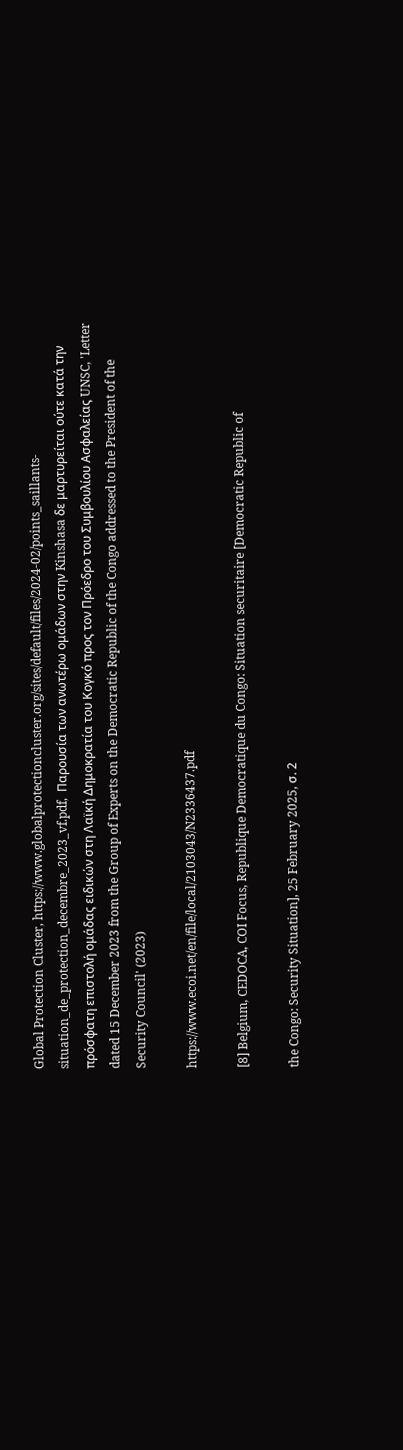Global Protection Cluster, https://www.globalprotectioncluster.org/sites/default/files/2024-02/points_saillants-situation_de_protection_decembre_2023_vf.pdf,  Παρουσία των ανωτέρω ομάδων στην Kinshasa δε μαρτυρείται ούτε κατά την πρόσφατη επιστολή ομάδας ειδικών στη Λαϊκή Δημοκρατία του Κογκό προς τον Πρόεδρο του Συμβουλίου Ασφαλείας UNSC, 'Letter dated 15 December 2023 from the Group of Experts on the Democratic Republic of the Congo addressed to the President of the Security Council' (2023)

https://www.ecoi.net/en/file/local/2103043/N2336437.pdf

[8] Belgium, CEDOCA, COI Focus, Republique Democratique du Congo: Situation securitaire [Democratic Republic of

the Congo: Security Situation], 25 February 2025, σ. 2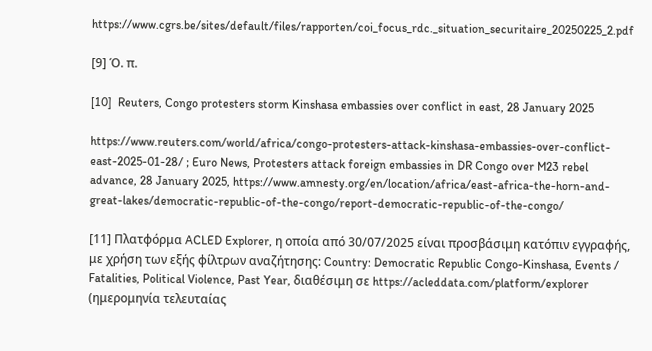https://www.cgrs.be/sites/default/files/rapporten/coi_focus_rdc._situation_securitaire_20250225_2.pdf

[9] Ό. π.

[10]  Reuters, Congo protesters storm Kinshasa embassies over conflict in east, 28 January 2025

https://www.reuters.com/world/africa/congo-protesters-attack-kinshasa-embassies-over-conflict-east-2025-01-28/ ; Euro News, Protesters attack foreign embassies in DR Congo over M23 rebel advance, 28 January 2025, https://www.amnesty.org/en/location/africa/east-africa-the-horn-and-great-lakes/democratic-republic-of-the-congo/report-democratic-republic-of-the-congo/

[11] Πλατφόρμα ACLED Explorer, η οποία από 30/07/2025 είναι προσβάσιμη κατόπιν εγγραφής, με χρήση των εξής φίλτρων αναζήτησης: Country: Democratic Republic Congo-Kinshasa, Events / Fatalities, Political Violence, Past Year, διαθέσιμη σε https://acleddata.com/platform/explorer (ημερομηνία τελευταίας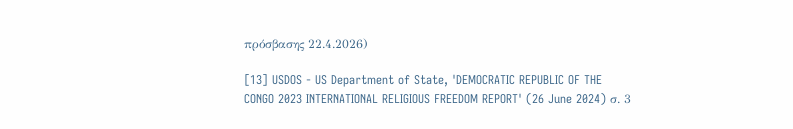πρόσβασης 22.4.2026)

[13] USDOS - US Department of State, 'DEMOCRATIC REPUBLIC OF THE CONGO 2023 INTERNATIONAL RELIGIOUS FREEDOM REPORT' (26 June 2024) σ. 3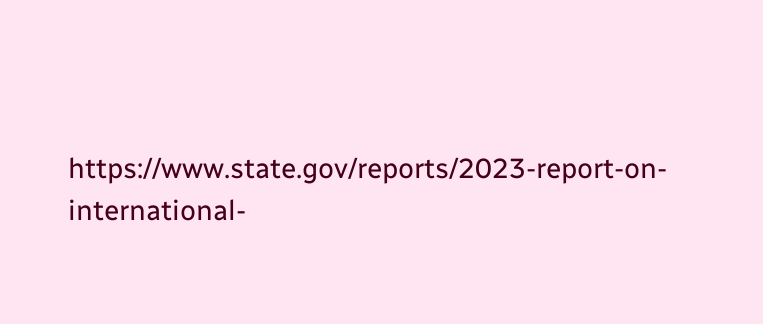https://www.state.gov/reports/2023-report-on-international-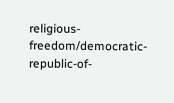religious-freedom/democratic-republic-of-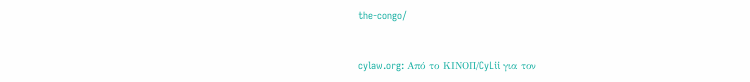the-congo/


cylaw.org: Από το ΚΙΝOΠ/CyLii για τον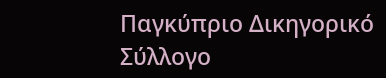Παγκύπριο Δικηγορικό Σύλλογο